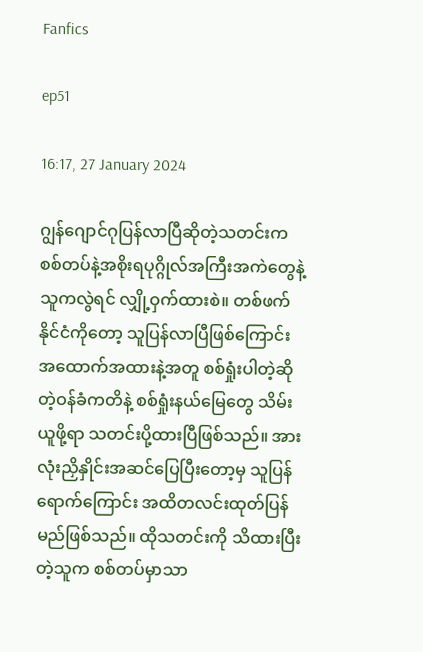Fanfics

ep51

16:17, 27 January 2024

ဂျွန်ဂျောင်ဂုပြန်လာပြီဆိုတဲ့သတင်းက စစ်တပ်နဲ့အစိုးရပုဂ္ဂိုလ်အကြီးအကဲတွေနဲ့ သူကလွဲရင် လျှို့ဝှက်ထားစဲ။ တစ်ဖက်နိုင်ငံကိုတော့ သူပြန်လာပြီဖြစ်ကြောင်း အထောက်အထားနဲ့အတူ စစ်ရှုံးပါတဲ့‌ဆိုတဲ့ဝန်ခံကတိနဲ့ စစ်ရှုံးနယ်မြေတွေ သိမ်းယူဖို့ရာ သတင်းပို့ထားပြီဖြစ်သည်။ အားလုံးညှိနှိုင်းအဆင်ပြေပြီးတော့မှ သူပြန်ရောက်ကြောင်း အထိတလင်းထုတ်ပြန်မည်ဖြစ်သည်။ ထိုသတင်းကို သိထားပြီးတဲ့သူက စစ်တပ်မှာသာ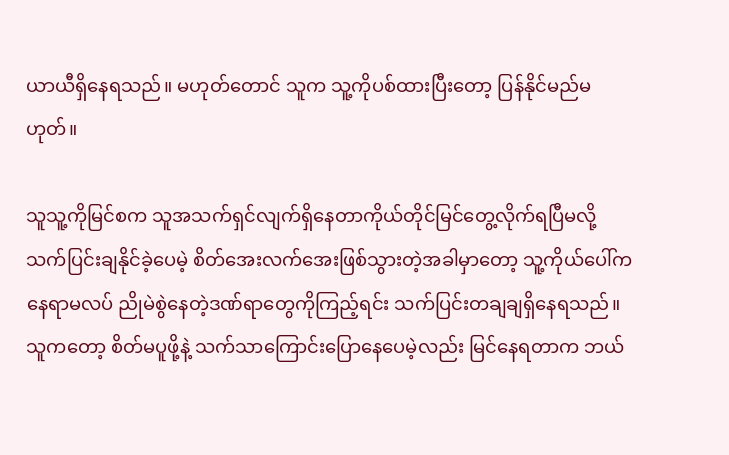ယာယီရှိနေရသည်။ မဟုတ်တောင် သူက သူ့ကိုပစ်ထားပြီးတော့ ပြန်နိုင်မည်မဟုတ်။

သူသူ့ကိုမြင်စက သူအသက်ရှင်လျက်ရှိနေတာကိုယ်တိုင်မြင်တွေ့လိုက်ရပြီမလို့ သက်ပြင်းချနိုင်ခဲ့ပေမဲ့ စိတ်အေးလက်အေးဖြစ်သွားတဲ့အခါမှာတော့ သူ့ကိုယ်ပေါ်က နေရာမလပ် ညိုမဲစွဲနေတဲ့ဒဏ်ရာတွေကိုကြည့်ရင်း သက်ပြင်းတချချရှိနေရသည်။ သူကတော့ စိတ်မပူဖို့နဲ့ သက်သာကြောင်းပြောနေပေမဲ့လည်း မြင်နေရတာက ဘယ်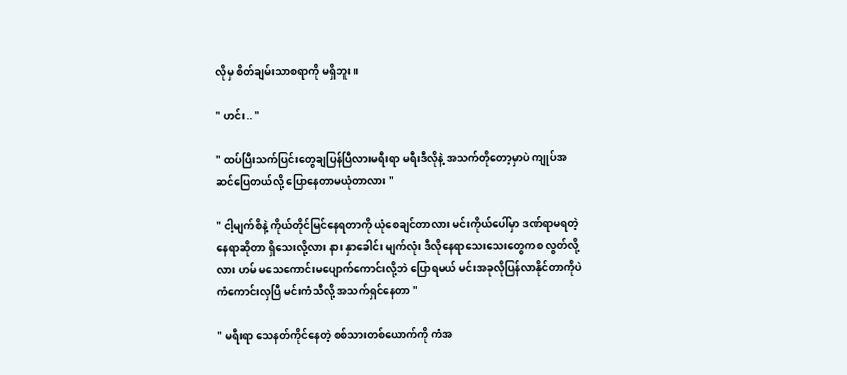လိုမှ စိတ်ချမ်းသာစရာကို မရှိဘူး။

" ဟင်း.. "

" ထပ်ပြီးသက်ပြင်းတွေချပြန်ပြီလားမရီးရာ မရီးဒီလိုနဲ့ အသက်တိုတော့မှာပဲ ကျုပ်အဆင်ပြေတယ်လို့ ပြောနေတာမယုံတာလား "

" ငါ့မျက်စိနဲ့ ကိုယ်တိုင်မြင်နေရတာကို ယုံစေချင်တာလား မင်းကိုယ်ပေါ်မှာ ဒဏ်ရာမရတဲ့နေရာဆိုတာ ရှိသေးလို့လား နား နှာခေါင်း မျက်လုံး ဒီလိုနေရာသေးသေးတွေကစ လွတ်လို့လား ဟမ် မသေကောင်းမပျောက်ကောင်းလို့ဘဲ ပြောရမယ် မင်းအခုလိုပြန်လာနိုင်တာကိုပဲ ကံကောင်းလှပြီ မင်းကံသီလို့ အသက်ရှင်နေတာ "

" မရီးရာ သေနတ်ကိုင်နေတဲ့ စစ်သားတစ်ယောက်ကို ကံအ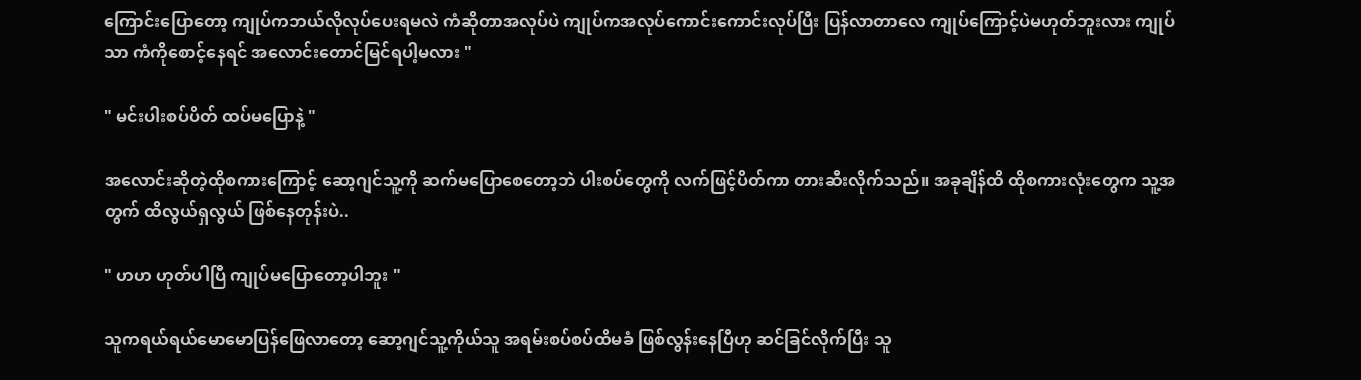ကြောင်းပြောတော့ ကျုပ်ကဘယ်လိုလုပ်ပေးရမလဲ ကံဆိုတာအလုပ်ပဲ ကျုပ်ကအလုပ်ကောင်းကောင်းလုပ်ပြီး ပြန်လာ‌တာလေ ကျုပ်ကြောင့်ပဲမဟုတ်ဘူးလား ကျုပ်သာ ကံကိုစောင့်နေရင် အလောင်းတောင်မြင်ရပါ့မလား "

" မင်းပါးစပ်ပိတ် ထပ်မပြောနဲ့ "

အလောင်းဆိုတဲ့ထိုစကားကြောင့် ဆော့ဂျင်သူ့ကို ဆက်မပြောစေတော့ဘဲ ပါးစပ်တွေကို လက်ဖြင့်ပိတ်ကာ တား‌ဆီးလိုက်သည်။ အခုချိန်ထိ ထိုစကားလုံးတွေက သူ့အတွက် ထိလွယ်ရှလွယ် ဖြစ်နေတုန်းပဲ..

" ဟဟ ဟုတ်ပါပြီ ကျုပ်မပြောတော့ပါဘူး "

သူကရယ်ရယ်မောမောပြန်ဖြေလာတော့ ဆော့ဂျင်သူ့ကိုယ်သူ အရမ်းစပ်စပ်ထိမခံ ဖြစ်‌လွန်းနေပြီဟု ဆင်ခြင်လိုက်ပြီး သူ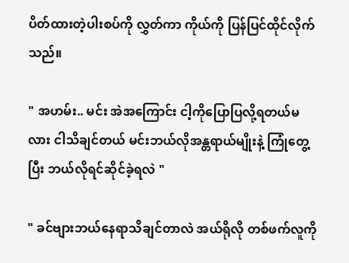ပိတ်ထားတဲ့ပါးစပ်ကို လွှတ်ကာ ကိုယ်ကို ပြန်ပြင်ထိုင်လိုက်သည်။

" အဟမ်း.. မင်း အဲအကြောင်း ငါ့ကိုပြောပြလို့ရတယ်မလား ငါသိချင်တယ် မင်းဘယ်လိုအန္တရာယ်မျိုးနဲ့ ကြုံတွေ့ပြီး ဘယ်လိုရင်ဆိုင်ခဲ့ရလဲ "

" ခင်ဗျားဘယ်နေရာသိချင်တာလဲ အယ်ရိုလို တစ်ဖက်လူကို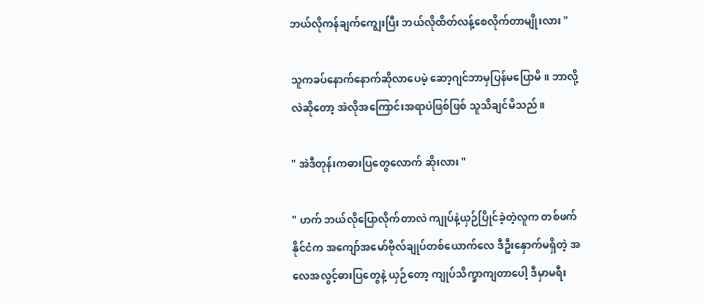ဘယ်လိုကန်ချက်ကျွေးပြီး ဘယ်လိုထိတ်လန့်စေလိုက်တာမျိုးလား "

သူကခပ်နောက်နောက်ဆိုလာပေမဲ့ ဆော့ဂျင်ဘာမှပြန်မပြောမိ။ ဘာလို့လဲဆိုတော့ အဲလိုအကြောင်းအရာပဲဖြစ်ဖြစ် သူသိချင်မိသည်။

" အဲဒီတုန်းကဓားပြတွေလောက် ဆိုးလား "

" ဟက် ဘယ်လိုပြောလိုက်တာလဲ ကျုပ်နဲ့ယှဉ်ပြိုင်ခဲ့တဲ့လူက တစ်ဖက်နိုင်ငံက အကျော်အမော်ဗိုလ်ချုပ်တစ်ယောက်လေ ဒီဦးနှောက်မရှိတဲ့ အလေအလွင့်ဓားပြတွေနဲ့ ယှဉ်တော့ ကျုပ်သိက္ခာကျတာပေါ့ ဒီမှာမရီး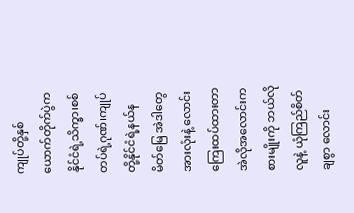ကျုပ်တို့နှစ်ယောက်တိုက်ပွဲက နိုင်ငံရဲ့သိက္ခာ၊စစ်တပ်ရဲ့ဂုဏ်၊ကျုပ်တို့နိုင်ငံရဲ့နယ်နမိတ်မြေ အဲဒါတွေအားလုံးနဲ့ လောင်းကြေးထပ်ထားတာ အဲလိုအလောင်းကစားမျိုးကို ဘယ်လိုလူနဲ့ ယုံကြည်စိတ်ချစွာ လောင်း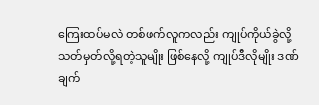ကြေးထပ်မလဲ တစ်ဖက်လူကလည်း ကျုပ်ကိုယ်ခွဲလို့ သတ်မှတ်လို့ရတဲ့သူမျိုး ဖြစ်နေလို့ ကျုပ်ဒီလိုမျိုး ဒဏ်ချက်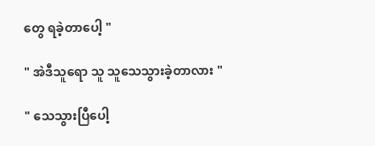တွေ ရခဲ့တာပေါ့ "

" အဲဒီသူရော သူ သူသေသွားခဲ့တာလား "

" သေသွားပြီပေါ့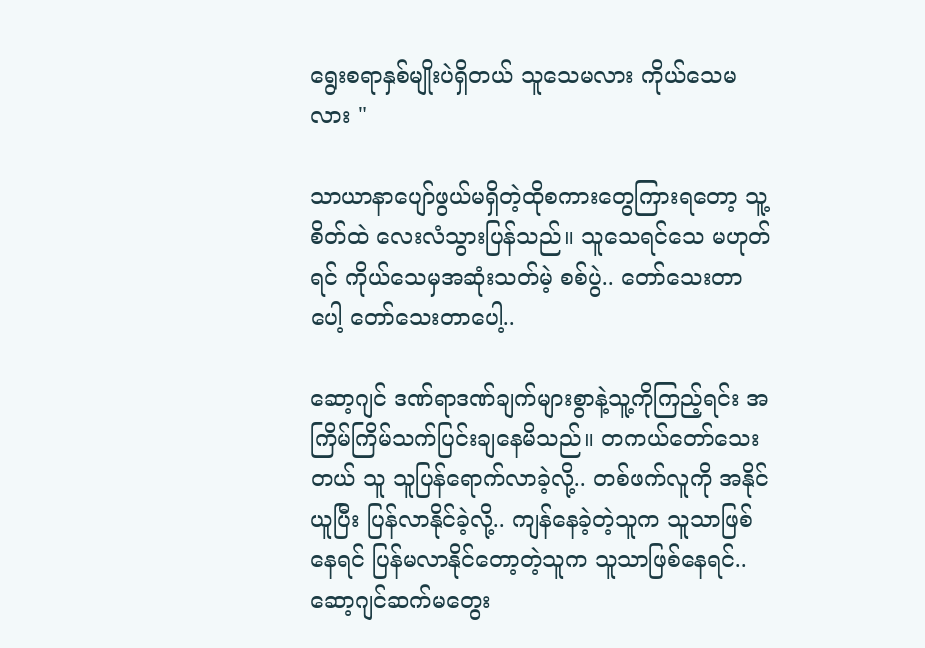ရွေးစရာနှစ်မျိုးပဲရှိတယ် သူသေမလား ကိုယ်သေမလား "

သာယာနာပျော်ဖွယ်မရှိတဲ့ထိုစကားတွေကြားရတော့ သူ့စိတ်ထဲ လေးလံသွားပြန်သည်။ သူ‌သေရင်သေ မဟုတ်ရင် ကိုယ်သေမှအဆုံးသတ်မဲ့ စစ်ပွဲ.. တော်သေးတာပေါ့ တော်သေးတာပေါ့..

ဆော့ဂျင် ဒဏ်ရာဒဏ်ချက်များစွာနဲ့သူ့ကိုကြည့်ရင်း အကြိမ်ကြိမ်သက်ပြင်းချနေမိသည်။ တကယ်တော်သေးတယ် သူ သူပြန်ရောက်လာခဲ့လို့.. တစ်ဖက်လူကို အနိုင်ယူပြီး ပြန်လာနိုင်ခဲ့လို့.. ကျန်နေခဲ့တဲ့သူက သူသာဖြစ်နေရင် ပြန်မလာနိုင်တော့တဲ့သူက သူသာဖြစ်နေရင်.. ဆော့ဂျင်ဆက်မတွေး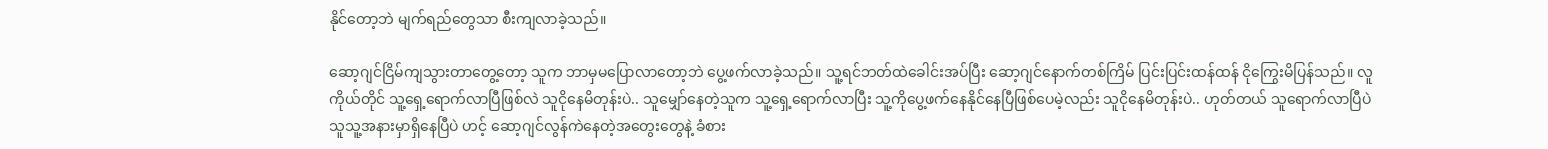နိုင်တော့ဘဲ မျက်ရည်တွေသာ စီးကျလာခဲ့သည်။

ဆော့ဂျင်ငြိမ်ကျသွားတာတွေ့တော့ သူက ဘာမှမပြောလာတော့ဘဲ ပွေ့ဖက်လာခဲ့သည်။ သူ့ရင်ဘတ်ထဲခေါင်းအပ်ပြီး ဆော့ဂျင်နောက်တစ်ကြိမ် ပြင်းပြင်းထန်ထန် ငိုကြွေးမိပြန်သည်။ လူကိုယ်တိုင် သူ့ရှေ့ရောက်လာပြီဖြစ်လဲ သူငိုနေမိတုန်းပဲ.. သူမျှော်နေတဲ့သူက သူ့ရှေ့ရောက်လာပြီး သူ့ကိုပွေ့ဖက်နေနိုင်နေပြီဖြစ်ပေမဲ့လည်း သူငိုနေမိတုန်းပဲ.. ဟုတ်‌တယ် သူရောက်လာပြီပဲ သူသူ့အနားမှာရှိနေပြီပဲ ဟင့် ဆော့ဂျင်လွန်ကဲနေတဲ့အတွေးတွေနဲ့ ခံစား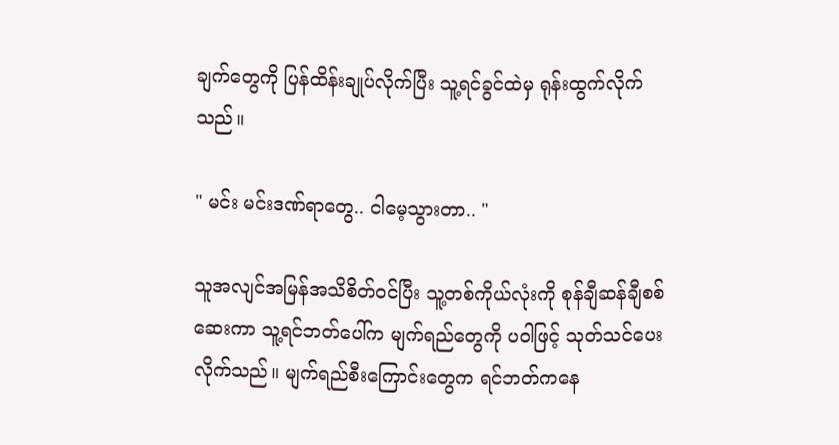ချက်တွေကို ပြန်ထိန်းချုပ်လိုက်ပြီး သူ့ရင်ခွင်ထဲမှ ရုန်းထွက်လိုက်သည်။

" မင်း မင်းဒဏ်ရာတွေ.. ငါမေ့သွားတာ.. "

သူအလျင်အမြန်အသိစိတ်ဝင်ပြီး သူ့တစ်ကိုယ်လုံးကို စုန်ချီဆန်ချီစစ်ဆေးကာ သူ့ရင်ဘတ်ပေါ်က မျက်ရည်တွေကို ပဝါဖြင့် သုတ်သင်ပေးလိုက်သည်။ မျက်ရည်စီးကြောင်းတွေက ရင်ဘတ်ကနေ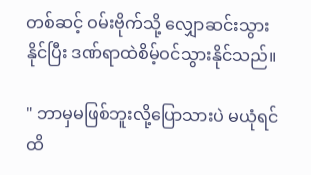တစ်ဆင့် ဝမ်းဗိုက်သို့ လျှောဆင်းသွားနိုင်ပြီး ဒဏ်ရာထဲစိမ့်ဝင်သွားနိုင်သည်။

" ဘာမှမဖြစ်ဘူးလို့ပြောသားပဲ မယုံရင် ထိ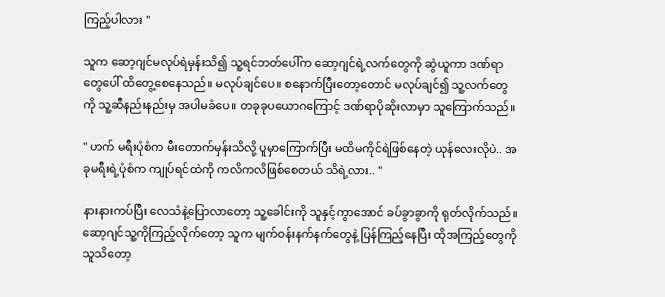ကြည့်ပါလား "

သူက ဆော့ဂျင်မလုပ်ရဲမှန်းသိ၍ သူ့ရင်ဘတ်ပေါ်က ဆော့ဂျင်ရဲ့လက်တွေကို ဆွဲယူကာ ဒဏ်ရာတွေပေါ် ‌ထိတွေ့စေနေသည်။ မလုပ်ချင်ပေ။ စနောက်ပြီးတော့တောင် မလုပ်ချင်၍ သူ့လက်တွေကို သူ့ဆီနည်းနည်းမှ အပါမခံပေ။ တခုခုပယောဂကြောင့် ဒဏ်ရာပိုဆိုးလာမှာ သူကြောက်သည်။

" ဟက် မရီးပုံစံက မီးတောက်မှန်းသိလို့ ပူမှာကြောက်ပြီး မထိမကိုင်ရဲဖြစ်နေတဲ့ ယုန်လေးလိုပဲ.. အခုမရီးရဲ့ပုံစံက ကျုပ်ရင်ထဲကို ကလိကလိဖြစ်စေတယ် သိရဲ့လား.. "

နားနားကပ်ပြီး လေသံနဲ့ပြောလာတော့ သူ့ခေါင်းကို သူနှင့်ကွာအောင် ခပ်ခွာခွာကို ရုတ်လိုက်သည်။ ဆော့ဂျင်သူ့ကိုကြည့်လိုက်တော့ သူက မျက်ဝန်းနက်နက်တွေနဲ့ ပြန်ကြည့်နေပြီး ထိုအကြည့်တွေကို သူသိတော့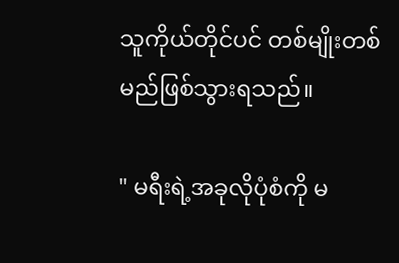သူကိုယ်တိုင်ပင် တစ်မျိုးတစ်မည်ဖြစ်သွားရသည်။

" မရီးရဲ့အခုလိုပုံစံကို မ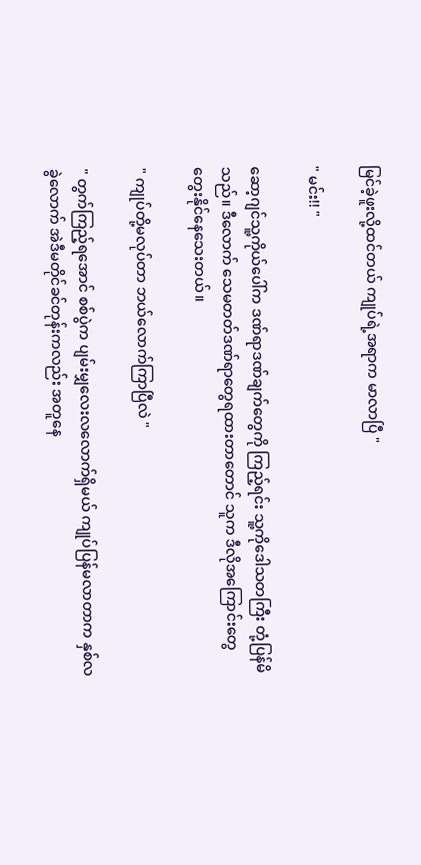မြင်ခဲ့ဖူးလို့ထင်‌တယ် ကျုပ်ရဲ့အရာက မာလာပြီ "

" မင်း!! "

ဆော့ဂျင်သူ့ကိုယ်ပေါ်က ဒဏ်ရာဒဏ်ချက်တွေကို ကြည့်ရင်း သူ့ကိုဒေါသတကြီး တုံ့ပြန်မိသည်။ ဒီလောက် သေမတတ်ဒဏ်ရာတွေရထားတာတောင် သူက ဒီလိုအကြောင်းတွေ တွေးနိုင်နေသေးတယ်။

" ကျုပ်တို့မလုပ်တာ ဘယ်လောက်ကြာပြီလဲ "

" တွက်ကြည့်ရအောင် စစ်ပွဲက ပျမ်းမျှလေးလလောက်ရှိမယ် ကျုပ်ပြန်မလာတာက နှစ်လခွဲလောက် အဲဒီမတိုင်ခင်တုန်းကလည်း အတူနေ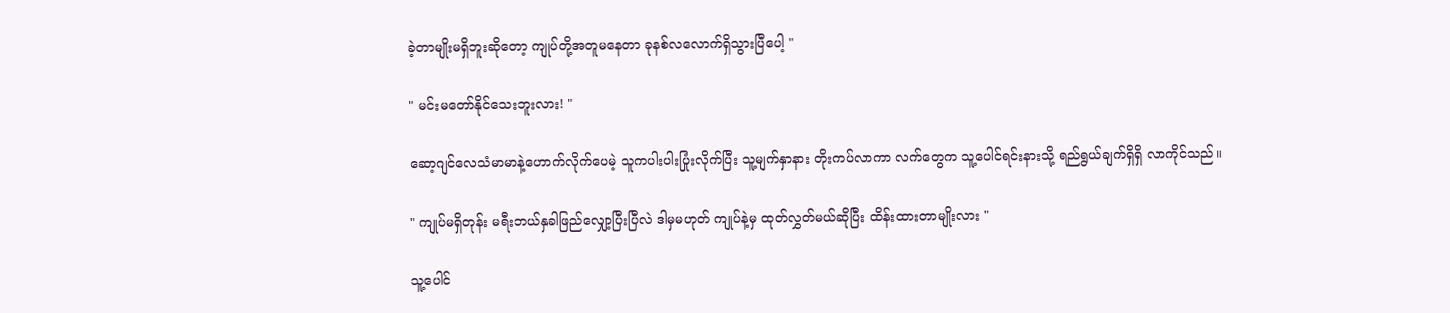ခဲ့တာမျိုးမရှိဘူးဆိုတော့ ကျုပ်တို့အတူမနေတာ ခုနစ်လလောက်ရှိသွားပြီပေါ့ "

" မင်းမတော်နိုင်သေးဘူးလား! "

ဆော့ဂျင်လေသံမာမာနဲ့ဟောက်လိုက်ပေမဲ့ သူကပါးပါးပြုံးလိုက်ပြီး သူ့မျက်နှာနား တိုးကပ်လာကာ လက်တွေက သူ့ပေါင်ရင်းနားသို့ ရည်ရွယ်ချက်ရှိရှိ လာကိုင်သည်။

" ကျုပ်မရှိတုန်း မရီးဘယ်နှခါဖြည်လျှော့ပြီးပြီလဲ ဒါမှမဟုတ် ကျုပ်နဲ့မှ ထုတ်လွှတ်မယ်ဆိုပြီး ထိန်းထားတာမျိုးလား "

သူ့ပေါင်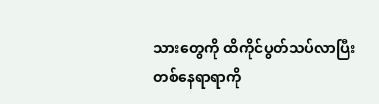သားတွေကို ထိကိုင်ပွတ်သပ်လာပြီး တစ်နေရာရာကို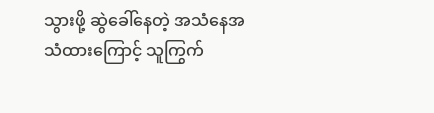သွားဖို့ ဆွဲခေါ်နေတဲ့ အသံနေအသံထားကြောင့် သူကြွက်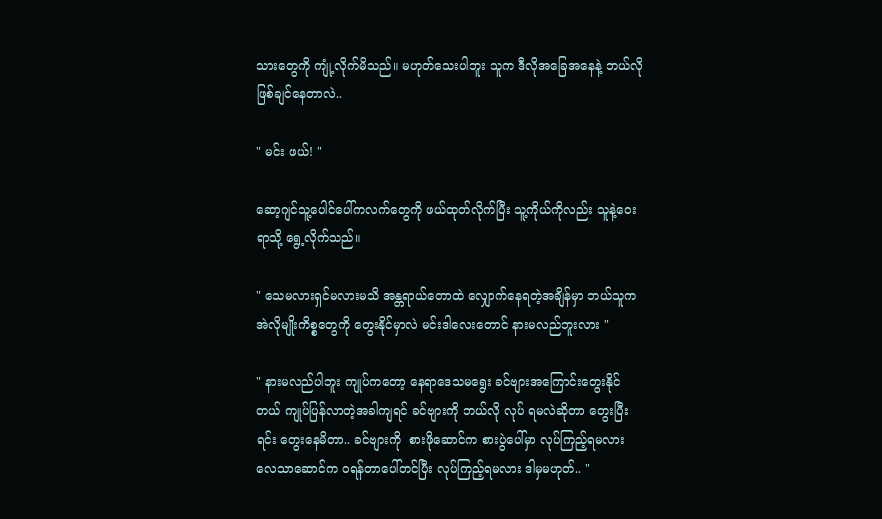သားတွေကို ကျုံ့လိုက်မိသည်။ မဟုတ်သေးပါဘူး သူက ဒီလိုအခြေအနေနဲ့ ဘယ်လိုဖြစ်ချင်နေတာလဲ..

" မင်း ဖယ်! "

ဆော့ဂျင်သူ့ပေါင်ပေါ်ကလက်တွေကို ဖယ်ထုတ်လိုက်ပြီး သူ့ကိုယ်ကိုလည်း သူနဲ့ဝေးရာသို့ ရွေ့လိုက်သည်။

" သေမလားရှင်မလားမသိ အန္တရာယ်တောထဲ လျှောက်နေရတဲ့အချိန်မှာ ဘယ်သူက အဲလိုမျိုးကိစ္စတွေကို တွေးနိုင်မှာလဲ မင်းဒါလေးတောင် နားမလည်ဘူးလား "

" နားမလည်ပါဘူး ကျုပ်ကတော့ နေရာဒေသမရွေး ခင်ဗျားအကြောင်းတွေးနိုင်တယ် ကျုပ်ပြန်လာတဲ့အခါကျရင် ခင်ဗျားကို ဘယ်လို လုပ် ရမလဲဆိုတာ တွေးပြီးရင်း တွေးနေမိတာ.. ခင်ဗျားကို  စားဖိုဆောင်က စားပွဲပေါ်မှာ လုပ်ကြည့်ရမလား လေသာဆောင်က ဝရန်တာပေါ်တင်ပြီး လုပ်ကြည့်ရမလား ဒါမှမဟုတ်.. "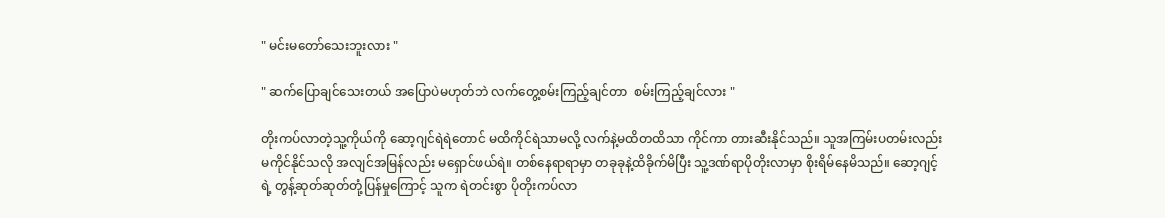" မင်းမတော်သေးဘူးလား "

" ဆက်ပြောချင်သေးတယ် အပြောပဲမဟုတ်ဘဲ လက်တွေ့စမ်းကြည့်ချင်တာ  စမ်းကြည့်ချင်လား "

တိုးကပ်လာတဲ့သူ့ကိုယ်ကို ဆော့ဂျင်ရဲရဲတောင် မထိကိုင်ရဲသာမလို့ လက်နဲ့မထိတထိသာ ကိုင်ကာ တား‌ဆီးနိုင်သည်။ သူအကြမ်းပတမ်းလည်း မကိုင်နိုင်သလို အလျင်အမြန်လည်း မရှောင်ဖယ်ရဲ။ တစ်နေရာရာမှာ တခုခုနဲ့ထိခိုက်မိပြီး သူ့ဒဏ်ရာပိုတိုးလာမှာ စိုးရိမ်နေမိသည်။ ဆော့ဂျင့်ရဲ့ တွန့်ဆုတ်ဆုတ်တုံ့ပြန်မှုကြောင့် သူက ရဲတင်းစွာ ပိုတိုးကပ်လာ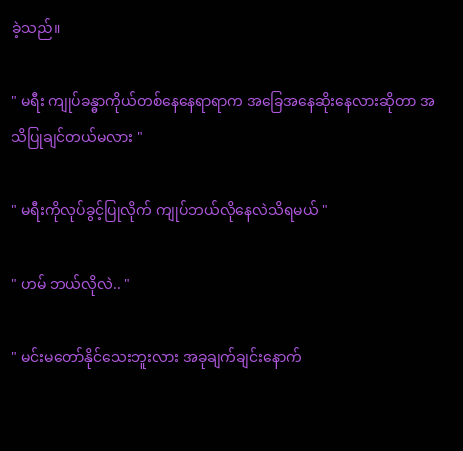ခဲ့သည်။

" မရီး ကျုပ်ခန္ဓာကိုယ်တစ်နေနေရာရာက အခြေအနေဆိုးနေလားဆိုတာ အသိပြုချင်တယ်မလား "

" မရီးကိုလုပ်ခွင့်ပြုလိုက် ကျုပ်ဘယ်လိုနေလဲသိရမယ် "

" ဟမ် ဘယ်လိုလဲ.. "

" မင်းမတော်နိုင်သေးဘူးလား အခုချက်ချင်းနောက်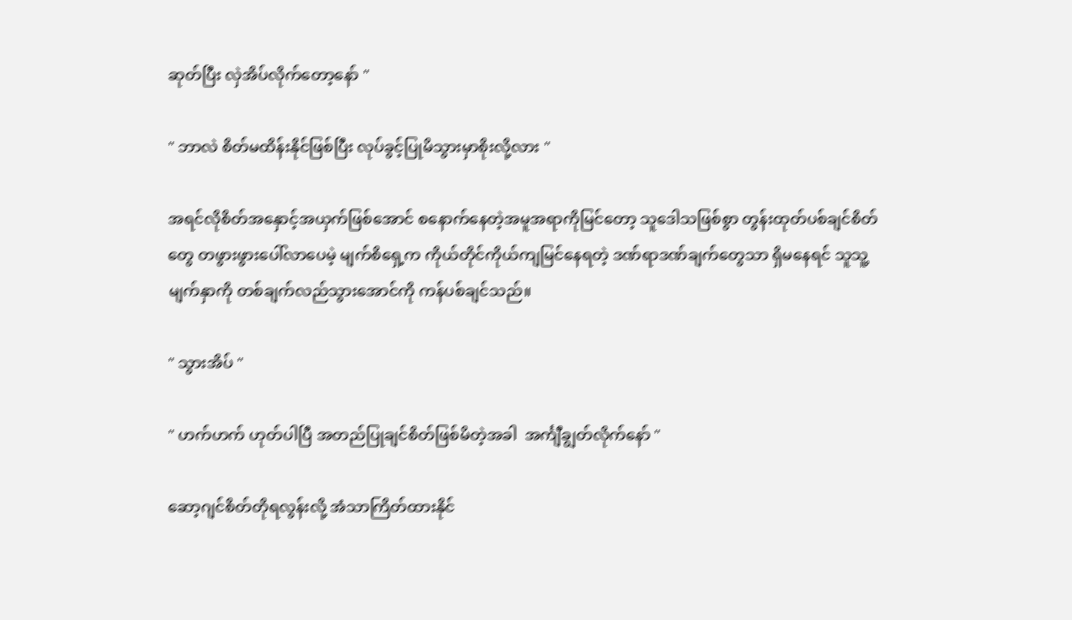ဆုတ်ပြီး လှဲအိပ်လိုက်တော့နော် "

" ဘာလဲ စိတ်မထိန်းနိုင်ဖြစ်ပြီး လုပ်ခွင့်ပြုမိသွားမှာစိုးလို့လား "

အရင်လိုစိတ်အနှောင့်အယှက်ဖြစ်အောင် စနောက်နေတဲ့အမူအရာကိုမြင်တော့ သူဒေါသဖြစ်စွာ တွန်းထုတ်ပစ်ချင်စိတ်တွေ တဖွားဖွားပေါ်လာပေမဲ့ မျက်စိရှေ့က ကိုယ်တိုင်ကိုယ်ကျမြင်နေရတဲ့ ဒဏ်ရာဒဏ်ချက်တွေသာ ရှိမနေရင် သူသူ့မျက်နှာကို တစ်ချက်လည်သွားအောင်ကို ကန်ပစ်ချင်သည်။

" သွားအိပ် "

" ဟက်ဟက် ဟုတ်ပါပြီ အတည်ပြုချင်စိတ်ဖြစ်မိတဲ့အခါ  အင်္ကျီချွတ်လိုက်နော် "

ဆော့ဂျင်စိတ်တိုရလွန်းလို့ အံသာကြိတ်ထားနိုင်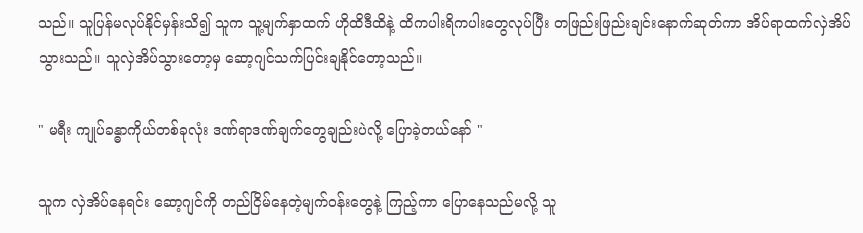သည်။ သူပြန်မလုပ်နိုင်မှန်းသိ၍ သူက သူ့မျက်နှာထက် ဟိုထိဒီထိနဲ့ ထိကပါးရိကပါးတွေလုပ်ပြီး တဖြည်းဖြည်းချင်းနောက်ဆုတ်ကာ အိပ်ရာထက်လှဲအိပ်သွားသည်။ သူလှဲအိပ်သွားတော့မှ ဆော့ဂျင်သက်ပြင်းချနိုင်တော့သည်။

" မရီး ကျုပ်ခန္ဓာကိုယ်တစ်ခုလုံး ဒဏ်ရာဒဏ်ချက်တွေချည်းပဲလို့ ပြောခဲ့တယ်နော် "

သူက လှဲအိပ်နေရင်း ဆော့ဂျင်ကို တည်ငြိမ်နေတဲ့မျက်ဝန်းတွေနဲ့ ကြည့်ကာ ပြောနေသည်မလို့ သူ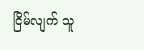ငြိမ်လျက် ‌သူ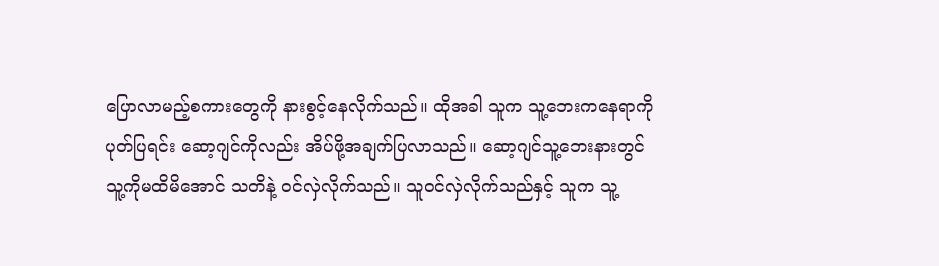ပြောလာမည့်စကားတွေကို နားစွင့်နေလိုက်သည်။ ထိုအခါ သူက သူ့ဘေးကနေရာကို ပုတ်ပြရင်း ဆော့ဂျင်ကိုလည်း အိပ်ဖို့အချက်ပြလာသည်။ ဆော့ဂျင်သူ့ဘေးနားတွင် သူ့ကိုမထိမိအောင် သတိနဲ့ ဝင်လှဲလိုက်သည်။ သူဝင်လှဲလိုက်သည်နှင့် သူက သူ့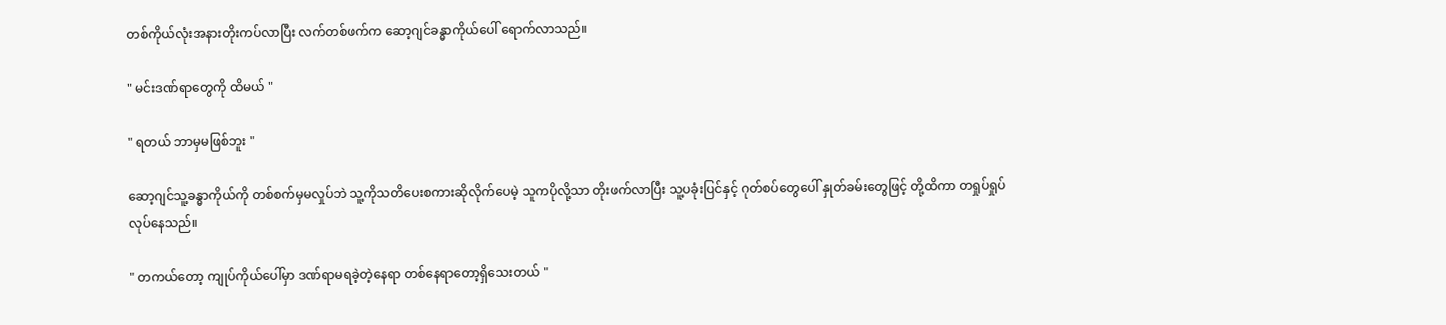တစ်ကိုယ်လုံးအနားတိုးကပ်လာပြီး လက်တစ်ဖက်က ဆော့ဂျင်ခန္ဓာကိုယ်ပေါ် ရောက်လာသည်။

" မင်းဒဏ်ရာတွေကို ထိမယ် "

" ရတယ် ဘာမှမဖြစ်ဘူး "

ဆော့ဂျင်သူ့ခန္ဓာကိုယ်ကို တစ်စက်မှမလှုပ်ဘဲ သူ့ကိုသတိပေးစကားဆိုလိုက်ပေမဲ့ သူကပိုလို့သာ တိုးဖက်လာပြီး သူ့ပခုံး‌ပြင်နှင့် ဂုတ်စပ်တွေပေါ် နှုတ်ခမ်းတွေဖြင့် တို့ထိကာ တရှုပ်ရှုပ်လုပ်နေသည်။

" တကယ်တော့ ကျုပ်ကိုယ်ပေါ်မှာ ဒဏ်ရာမရခဲ့တဲ့နေရာ တစ်နေရာတော့ရှိသေးတယ် "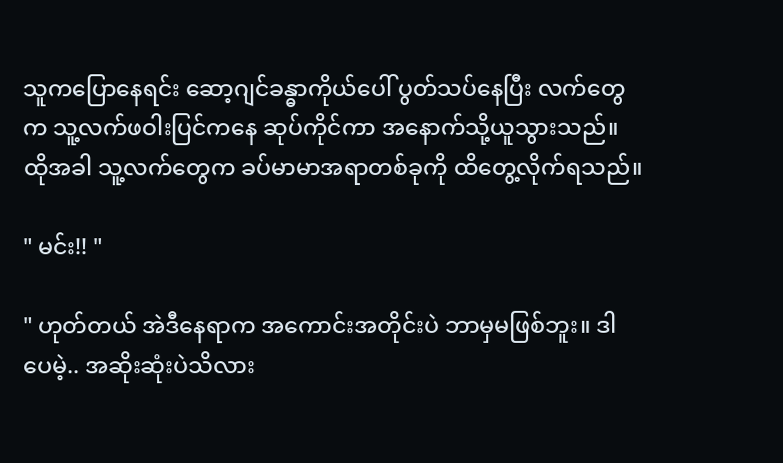သူကပြောနေရင်း ဆော့ဂျင်ခန္ဓာကိုယ်ပေါ် ပွတ်သပ်နေပြီး လက်တွေက သူ့လက်ဖဝါးပြင်ကနေ ဆုပ်ကိုင်ကာ အနောက်သို့ယူသွားသည်။ ထိုအခါ သူ့လက်တွေက ခပ်မာမာအရာတစ်ခုကို ထိတွေ့လိုက်ရသည်။

" မင်း!! "

" ဟုတ်တယ် အဲဒီနေရာက အကောင်းအတိုင်းပဲ ဘာမှမဖြစ်ဘူး။ ဒါပေမဲ့.. အဆိုးဆုံးပဲသိလား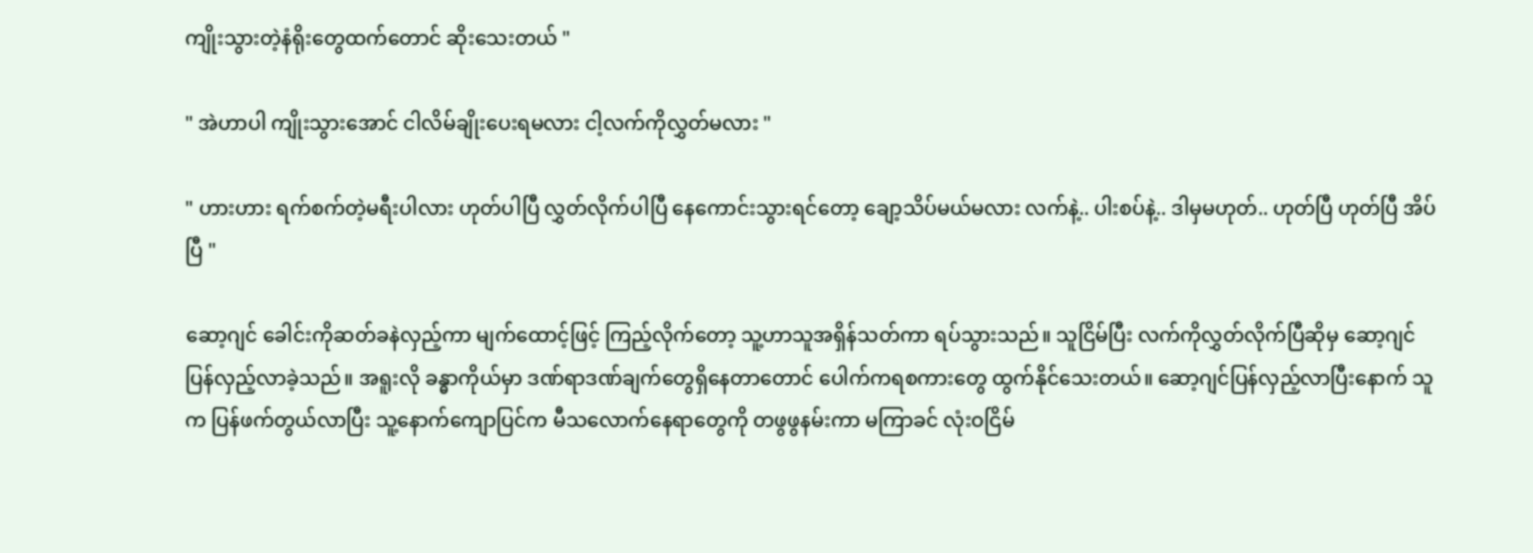ကျိုးသွားတဲ့နံရိုးတွေထက်တောင် ဆိုးသေးတယ် "

" အဲဟာပါ ကျိုးသွားအောင် ငါလိမ်ချိုးပေးရမလား ငါ့လက်ကိုလွှတ်မလား "

" ဟားဟား ရက်စက်တဲ့မရီးပါလား ဟုတ်ပါပြီ လွှတ်လိုက်ပါပြီ နေကောင်းသွားရင်တော့ ချော့သိပ်မယ်မလား လက်နဲ့.. ပါးစပ်နဲ့.. ဒါမှမဟုတ်.. ဟုတ်ပြီ ဟုတ်ပြီ အိပ်ပြီ "

ဆော့ဂျင် ခေါင်းကိုဆတ်ခနဲလှည့်ကာ မျက်ထောင့်ဖြင့် ကြည့်လိုက်တော့ သူ့ဟာသူအရှိန်သတ်ကာ ရပ်သွားသည်။ သူငြိမ်ပြီး လက်ကိုလွှတ်လိုက်ပြီဆိုမှ ဆော့ဂျင်ပြန်လှည့်လာခဲ့သည်။ အရူးလို ခန္ဓာကိုယ်မှာ ဒဏ်ရာဒဏ်ချက်တွေရှိနေတာတောင် ပေါက်ကရစကားတွေ ထွက်နိုင်သေးတယ်။ ဆော့ဂျင်ပြန်လှည့်လာပြီးနောက် သူက ပြန်ဖက်တွယ်လာပြီး သူ့နောက်ကျောပြင်က မီသလောက်နေရာတွေကို တဖွဖွနမ်းကာ မကြာခင် လုံးဝငြိမ်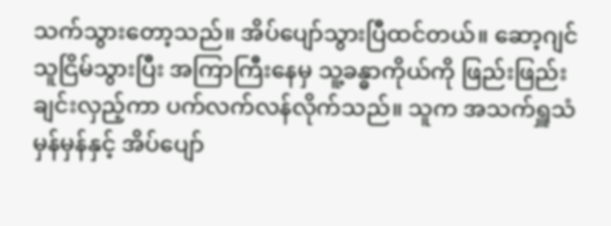သက်သွားတော့သည်။ အိပ်ပျော်သွားပြီထင်တယ်။ ဆော့ဂျင်သူငြိမ်သွားပြီး အကြာကြီးနေမှ သူ့ခန္ဓာကိုယ်ကို ဖြည်းဖြည်းချင်းလှည့်ကာ ပက်လက်လန်လိုက်သည်။ သူက အသက်ရှူသံမှန်မှန်နှင့် အိပ်ပျော်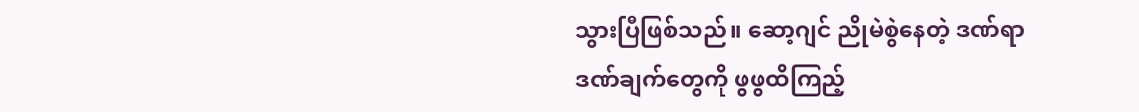သွားပြီဖြစ်သည်။ ဆော့ဂျင် ညိုမဲစွဲနေတဲ့ ဒဏ်ရာဒဏ်ချက်တွေကို ဖွဖွထိကြည့်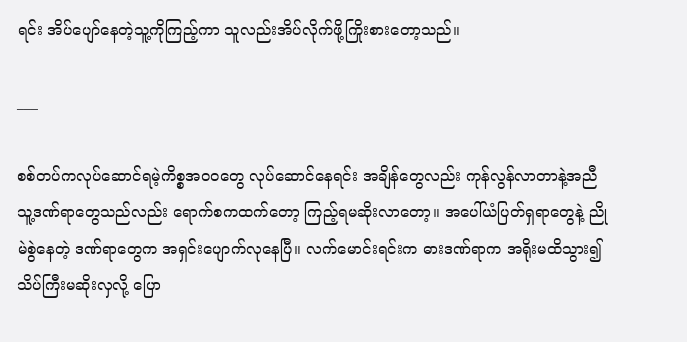ရင်း အိပ်ပျော်နေတဲ့သူ့ကိုကြည့်ကာ သူလည်းအိပ်လိုက်ဖို့ကြိုးစားတော့သည်။

___

စစ်တပ်ကလုပ်ဆောင်ရမဲ့ကိစ္စအဝဝတွေ လုပ်ဆောင်နေရင်း အချိန်တွေလည်း ကုန်လွန်လာတာနဲ့အညီ သူ့ဒဏ်ရာတွေသည်လည်း ရောက်စကထက်တော့ ကြည့်ရမဆိုးလာတော့။ အပေါ်ယံပြတ်ရှရာတွေနဲ့ ညိုမဲစွဲနေတဲ့ ဒဏ်ရာတွေက အရှင်းပျောက်လုနေပြီ။ လက်မောင်းရင်းက ဓားဒဏ်ရာက အရိုးမထိသွား၍ သိပ်ကြီးမဆိုးလှလို့ ပြော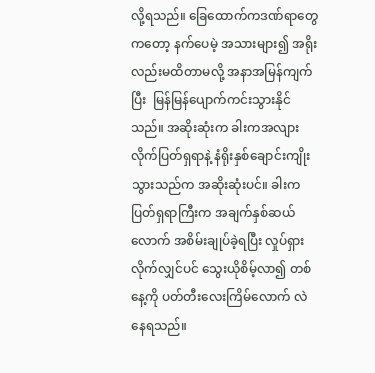လို့ရသည်။ ခြေထောက်ကဒဏ်ရာတွေကတော့ နက်ပေမဲ့ အသားများ၍ အရိုးလည်းမထိတာမလို့ အနာအမြန်ကျက်ပြီး  မြန်မြန်ပျောက်ကင်းသွားနိုင်သည်။ အဆိုးဆုံးက ခါးကအလျားလိုက်ပြတ်ရှရာနဲ့ နံရိုးနှစ်ချောင်းကျိုးသွားသည်က အဆိုးဆုံးပင်။ ခါးကပြတ်ရှရာကြီးက အချက်နှစ်ဆယ်လောက် အစိမ်းချုပ်ခဲ့ရပြီး လှုပ်ရှားလိုက်လျှင်ပင် သွေးယိုစိမ့်လာ၍ တစ်နေ့ကို ပတ်တီးလေးကြိမ်လောက် လဲနေရသည်။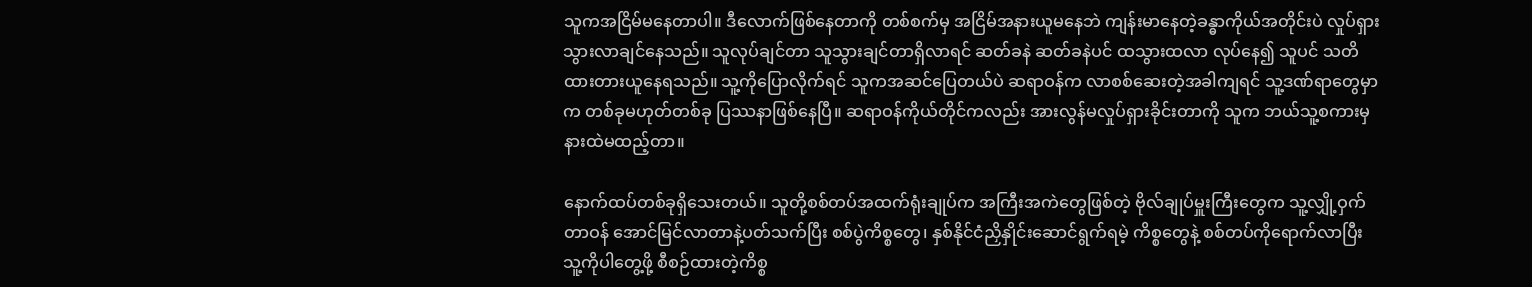သူကအငြိမ်မနေတာပါ။ ဒီလောက်ဖြစ်နေတာကို တစ်စက်မှ အငြိမ်အနားယူမနေဘဲ ကျန်းမာနေတဲ့ခန္ဓာကိုယ်အတိုင်းပဲ လှုပ်ရှားသွားလာချင်နေသည်။ သူလုပ်ချင်တာ သူသွားချင်တာရှိလာရင် ဆတ်ခနဲ ဆတ်ခနဲပင် ထသွားထလာ လုပ်နေ၍ သူပင် သတိထားတားယူနေရသည်။ သူ့ကိုပြောလိုက်ရင် သူကအဆင်ပြေတယ်ပဲ ဆရာဝန်က လာစစ်ဆေးတဲ့အခါကျရင် သူ့ဒဏ်ရာတွေမှာက တစ်ခုမဟုတ်တစ်ခု ပြဿနာဖြစ်နေပြီ။ ဆရာဝန်ကိုယ်တိုင်ကလည်း အားလွန်မလှုပ်ရှားခိုင်းတာကို သူက ဘယ်သူ့စကားမှ နားထဲမထည့်တာ။

နောက်ထပ်တစ်ခုရှိသေးတယ်။ သူတို့စစ်တပ်အထက်ရုံးချုပ်က အကြီးအကဲတွေဖြစ်တဲ့ ဗိုလ်ချုပ်မှူးကြီးတွေက သူ့လျှို့ဝှက်တာဝန် အောင်မြင်လာတာနဲ့ပတ်သက်ပြီး စစ်ပွဲကိစ္စတွေ၊ နှစ်နိုင်ငံညှိနှိုင်းဆောင်ရွက်ရမဲ့ ကိစ္စတွေနဲ့ စစ်တပ်ကိုရောက်လာပြီး သူ့ကိုပါတွေ့ဖို့ စီစဉ်ထားတဲ့ကိစ္စ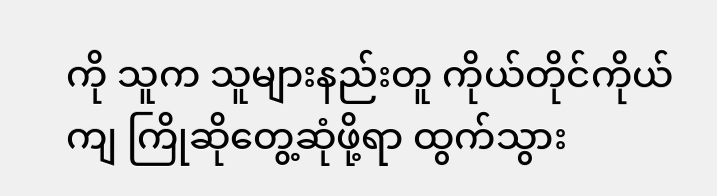ကို သူက သူများနည်းတူ ကိုယ်တိုင်ကိုယ်ကျ ကြိုဆိုတွေ့ဆုံဖို့ရာ ထွက်သွား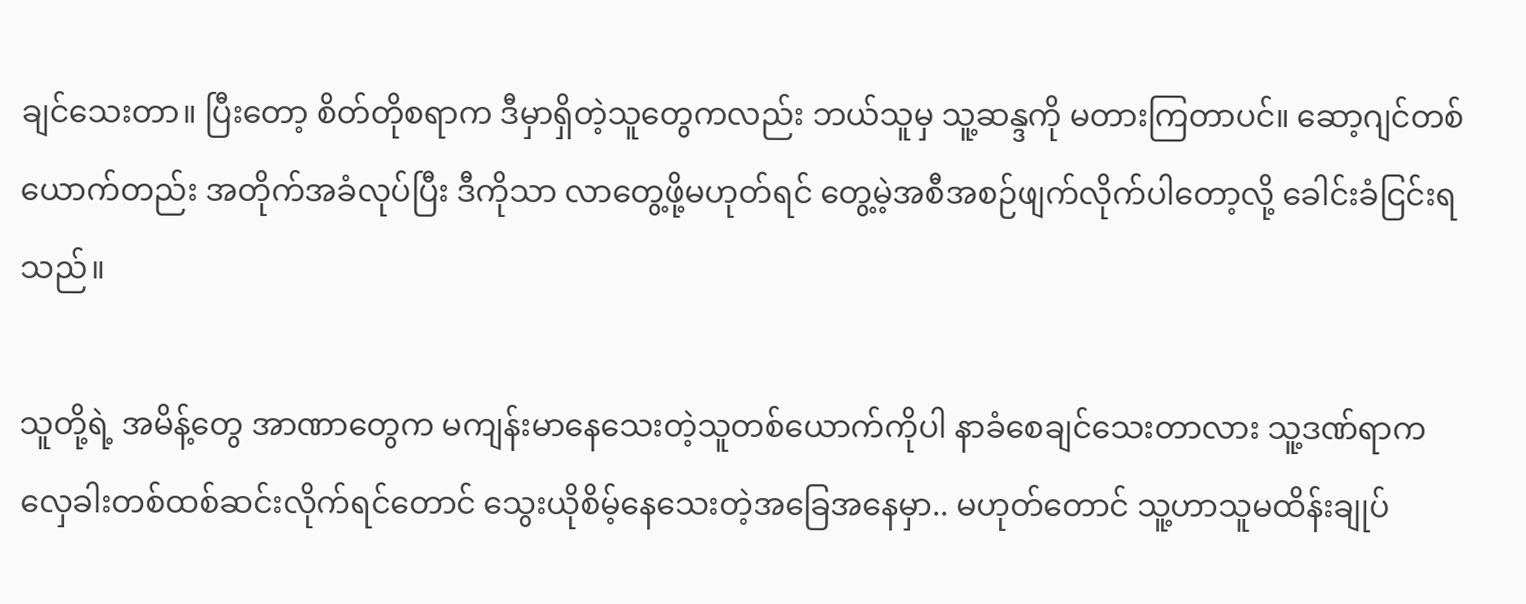ချင်သေးတာ။ ပြီးတော့ စိတ်တိုစရာက ဒီမှာရှိတဲ့သူတွေကလည်း ဘယ်သူမှ သူ့ဆန္ဒကို မတားကြတာပင်။ ဆော့ဂျင်တစ်ယောက်တည်း အတိုက်အခံလုပ်ပြီး ဒီကိုသာ လာတွေ့ဖို့မဟုတ်ရင် တွေ့မဲ့အစီအစဉ်ဖျက်လိုက်ပါတော့လို့ ခေါင်းခံငြင်းရသည်။

သူတို့ရဲ့ အမိန့်တွေ အာဏာတွေက မကျန်းမာနေသေးတဲ့သူတစ်ယောက်ကိုပါ နာခံစေချင်သေးတာလား သူ့ဒဏ်ရာက လှေခါးတစ်ထစ်ဆင်းလိုက်ရင်တောင် သွေးယိုစိမ့်နေသေးတဲ့အခြေအနေမှာ.. မဟုတ်တောင် သူ့ဟာသူမထိန်းချုပ်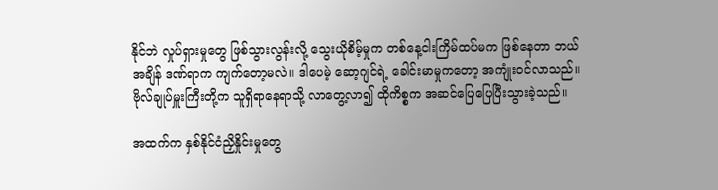နိုင်ဘဲ လှုပ်ရှားမှုတွေ ဖြစ်သွားလွန်းလို့ သွေးယိုစိမ့်မှုက တစ်နေ့ငါးကြိမ်ထပ်မက ဖြစ်နေတာ ဘယ်အချိန် ဒဏ်ရာက ကျက်တော့မလဲ။ ဒါပေမဲ့ ဆော့ဂျင်ရဲ့ ခေါင်းမာမှုကတော့ အကျုံးဝင်လာသည်။ ဗိုလ်ချုပ်မှူးကြီးတို့က သူရှိရာနေရာသို့ လာတွေ့လာ၍ ထိုကိစ္စက အဆင်ပြေပြေပြီးသွားခဲ့သည်။

အထက်က နှစ်နိုင်ငံညှိနှိုင်းမှုတွေ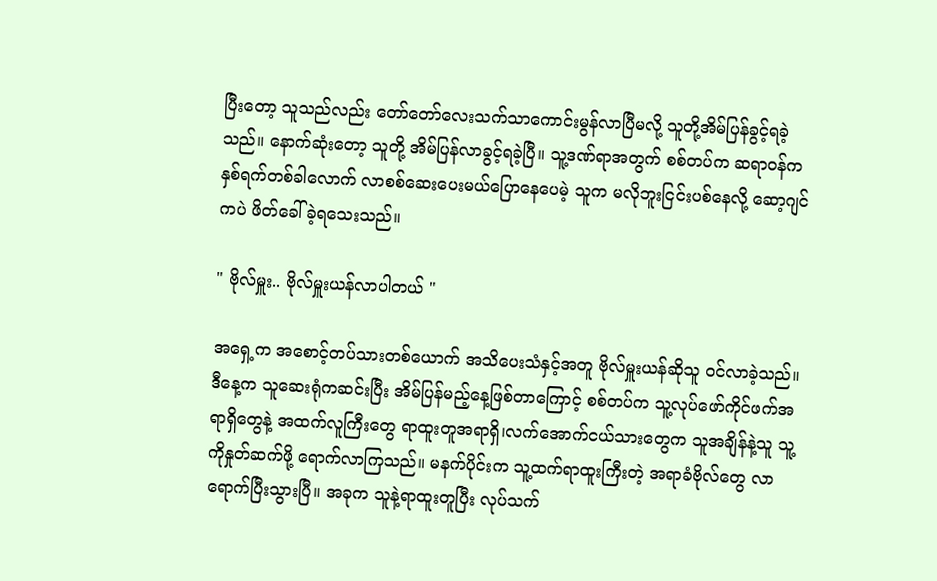ပြီးတော့ သူသည်လည်း တော်တော်လေးသက်သာကောင်းမွန်လာပြီမလို့ သူတို့အိမ်ပြန်ခွင့်ရခဲ့သည်။ နောက်ဆုံး‌တော့ သူတို့ အိမ်ပြန်လာခွင့်ရခဲ့ပြီ။ သူ့ဒဏ်ရာအတွက် စစ်တပ်က ဆရာဝန်က နှစ်ရက်တစ်ခါလောက် လာစစ်ဆေးပေးမယ်ပြောနေပေမဲ့ သူက မလိုဘူးငြင်းပစ်နေလို့ ဆော့ဂျင်ကပဲ ဖိတ်ခေါ်ခဲ့ရသေးသည်။

" ဗိုလ်မှူး.. ဗိုလ်မှူးယန်လာပါတယ် "

အရှေ့က အစောင့်တပ်သားတစ်ယောက် အသိပေးသံနှင့်အတူ ဗိုလ်မှူးယန်ဆိုသူ ဝင်လာခဲ့သည်။ ဒီနေ့က သူဆေးရုံကဆင်းပြီး အိမ်ပြန်မည့်နေ့ဖြစ်တာကြောင့် စစ်တပ်က သူ့လုပ်ဖော်ကိုင်ဖက်အရာရှိတွေနဲ့ အထက်လူကြီးတွေ ရာထူးတူအရာရှိ၊လက်အောက်ငယ်သားတွေက သူအချိန်နဲ့သူ သူ့ကိုနှုတ်ဆက်ဖို့ ရောက်လာကြသည်။ မနက်ပိုင်းက သူ့ထက်ရာထူးကြီးတဲ့ အရာခံဗိုလ်တွေ လာရောက်ပြီးသွားပြီ။ အခုက သူနဲ့ရာထူးတူပြီး လုပ်သက်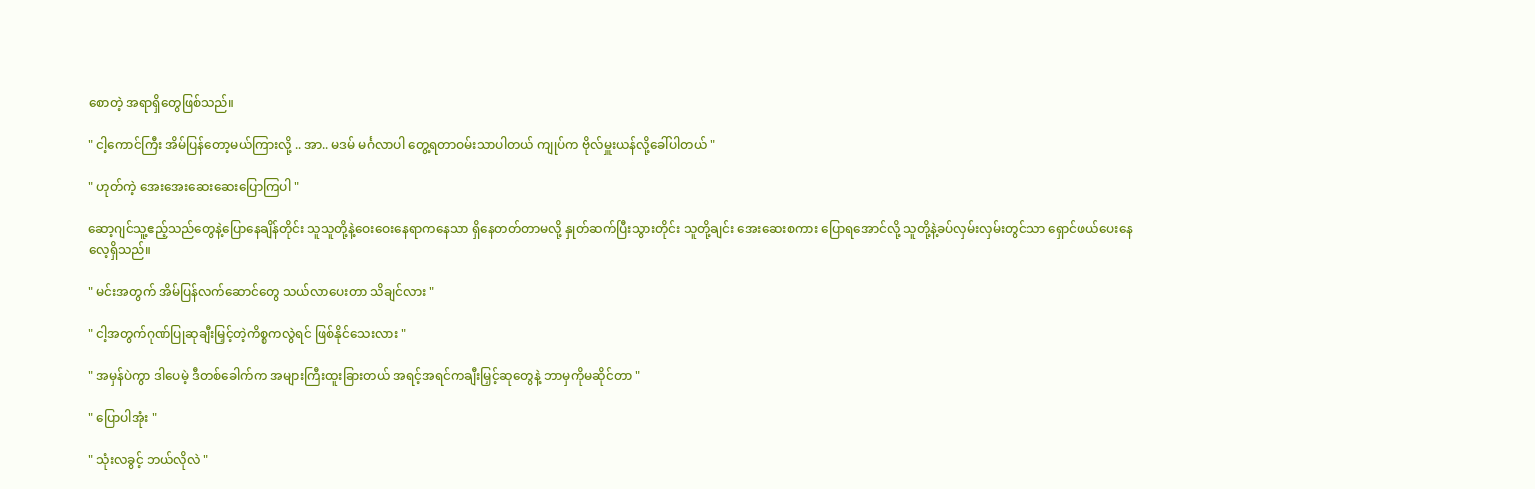စောတဲ့ အရာရှိတွေဖြစ်သည်။

" ငါ့ကောင်ကြီး အိမ်ပြန်တော့မယ်ကြားလို့ .. အာ.. မဒမ် မင်္ဂလာပါ တွေ့ရတာဝမ်းသာပါတယ် ကျုပ်က ဗိုလ်မှူးယန်လို့ခေါ်ပါတယ် "

" ဟုတ်ကဲ့ အေးအေးဆေးဆေးပြောကြပါ "

ဆော့ဂျင်သူ့ဧည့်သည်တွေနဲ့ပြောနေချိန်တိုင်း သူသူတို့နဲ့ဝေးဝေးနေရာကနေသာ ရှိနေတတ်တာမလို့ နှုတ်ဆက်ပြီးသွားတိုင်း သူတို့ချင်း အေးဆေးစကား ပြောရအောင်လို့ သူတို့နဲ့ခပ်လှမ်းလှမ်းတွင်သာ ရှောင်ဖယ်ပေးနေလေ့ရှိသည်။

" မင်းအတွက် အိမ်ပြန်လက်ဆောင်တွေ သယ်လာပေးတာ သိချင်လား "

" ငါ့အတွက်ဂုဏ်ပြုဆုချီးမြှင့်တဲ့ကိစ္စကလွဲရင် ဖြစ်နိုင်သေးလား "

" အမှန်ပဲကွာ ဒါပေမဲ့ ဒီတစ်ခေါက်က အများကြီးထူးခြားတယ် အရင့်အရင်ကချီးမြှင့်ဆုတွေနဲ့ ဘာမှကိုမဆိုင်တာ "

" ပြောပါအုံး "

" သုံးလခွင့် ဘယ်လိုလဲ "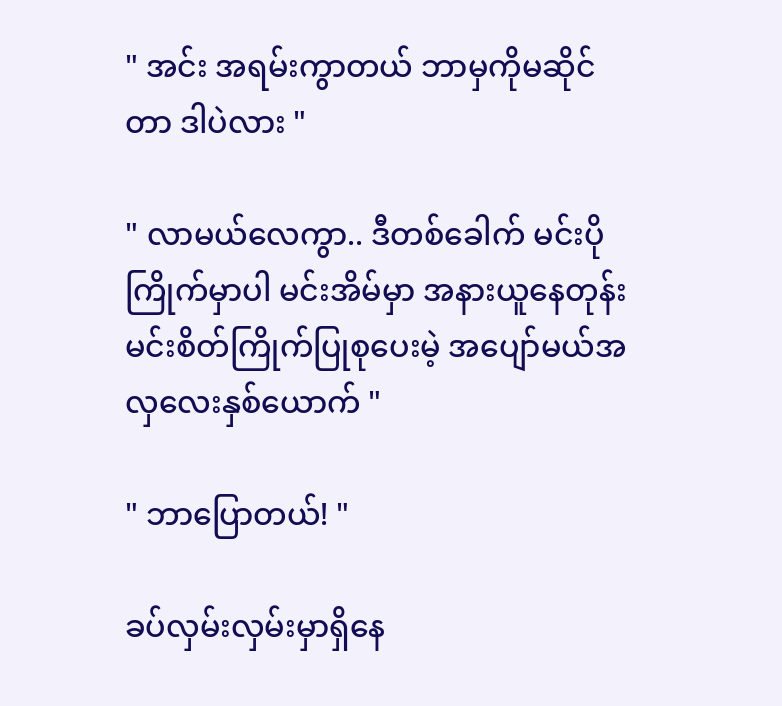" အင်း အရမ်းကွာတယ် ဘာမှကိုမဆိုင်တာ ဒါပဲလား "

" လာမယ်လေကွာ.. ဒီတစ်ခေါက် မင်းပိုကြိုက်မှာပါ မင်းအိမ်မှာ အနားယူနေတုန်း မင်းစိတ်ကြိုက်ပြုစုပေးမဲ့ အပျော်မယ်အလှလေးနှစ်ယောက် "

" ဘာပြောတယ်! "

ခပ်လှမ်းလှမ်းမှာရှိနေ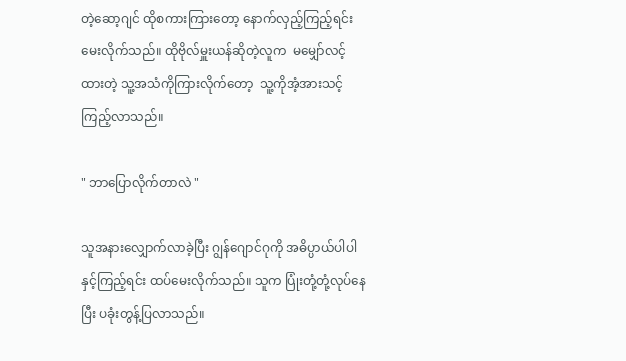တဲ့ဆော့ဂျင် ထိုစကားကြားတော့ နောက်လှည့်ကြည့်ရင်း မေးလိုက်သည်။ ထိုဗိုလ်မှူးယန်ဆိုတဲ့လူက  မမျှော်လင့်ထားတဲ့ သူ့အသံ‌ကိုကြား‌လိုက်တော့  သူ့ကိုအံ့အားသင့်ကြည့်လာသည်။

" ဘာပြောလိုက်တာလဲ "

သူအနားလျှောက်လာခဲ့ပြီး ဂျွန်ဂျောင်ဂုကို အဓိပ္ပာယ်ပါပါနှင့်ကြည့်ရင်း ထပ်မေးလိုက်သည်။ သူက ပြုံးတုံ့တုံ့လုပ်နေပြီး ပခုံးတွန့်ပြလာသည်။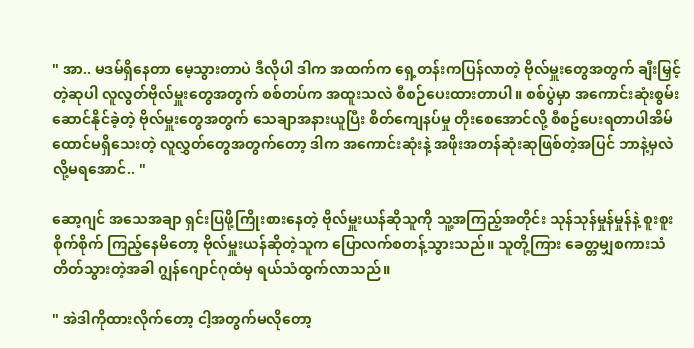" အာ.. မဒမ်ရှိနေတာ မေ့သွားတာပဲ ဒီလိုပါ ဒါက အထက်က ရှေ့တန်းကပြန်လာတဲ့ ဗိုလ်မှူးတွေအတွက် ချီးမြှင့်တဲ့ဆုပါ လူလွတ်ဗိုလ်မှူးတွေအတွက် စစ်တပ်က အထူးသလဲ စီစဉ်ပေးထားတာပါ။ စစ်ပွဲမှာ အကောင်းဆုံးစွမ်းဆောင်နိုင်ခဲ့တဲ့ ဗိုလ်မှူးတွေအတွက် သေချာအနားယူပြီး စိတ်ကျေနပ်မှု တိုးစေအောင်လို့ စီစဥ်‌ပေးရတာပါအိမ်ထောင်မရှိသေးတဲ့ လူလွှတ်တွေအတွက်တော့ ဒါက အကောင်းဆုံးနဲ့ အဖိုးအတန်ဆုံးဆုဖြစ်တဲ့အပြင် ဘာနဲ့မှလဲလို့မရအောင်.. "

ဆော့ဂျင် အသေအချာ ရှင်းပြဖို့ကြိုးစားနေတဲ့ ဗိုလ်မှူးယန်ဆိုသူကို သူ့အကြည့်အတိုင်း သုန်သုန်မှုန်မှုန်နဲ့ စူးစူးစိုက်စိုက် ကြည့်နေမိတော့ ဗိုလ်မှူးယန်ဆိုတဲ့သူက ပြောလက်စတန့်သွားသည်။ သူတို့ကြား ခေတ္တမျှစကားသံတိတ်သွားတဲ့အခါ ဂျွန်ဂျောင်ဂုထံမှ ရယ်သံထွက်လာသည်။

" အဲဒါကိုထားလိုက်တော့ ငါ့အတွက်မလိုတော့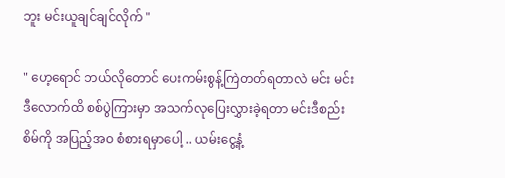ဘူး မင်းယူချင်ချင်လိုက် "

" ဟေ့ရောင် ဘယ်လိုတောင် ပေးကမ်းစွန့်ကြဲတတ်ရတာလဲ မင်း မင်း ဒီလောက်ထိ စစ်ပွဲကြားမှာ အသက်လုပြေးလွှားခဲ့ရတာ မင်းဒီစည်းစိမ်ကို အပြည့်အဝ စံစားရမှာပေါ့ .. ယမ်းငွေ့နံ့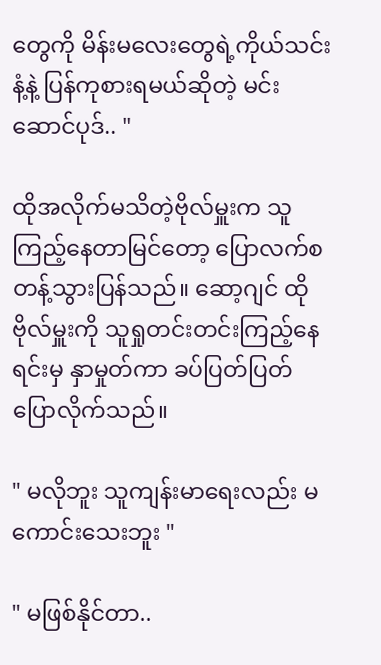တွေကို မိန်းမလေးတွေရဲ့ကိုယ်သင်းနံ့နဲ့ ပြန်ကုစားရမယ်ဆိုတဲ့ မင်းဆောင်ပုဒ်.. "

ထိုအလိုက်မသိတဲ့ဗိုလ်မှူးက သူကြည့်နေတာမြင်တော့ ပြောလက်စတန့်သွားပြန်သည်။ ဆော့ဂျင် ထိုဗိုလ်မှူးကို သူရှုတင်းတင်းကြည့်နေရင်းမှ နှာမှုတ်ကာ ခပ်ပြတ်ပြတ်ပြောလိုက်သည်။

" မလိုဘူး သူကျန်းမာရေးလည်း မကောင်းသေးဘူး "

" မဖြစ်နိုင်တာ..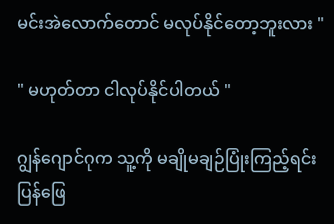မင်းအဲလောက်တောင် မလုပ်နိုင်တော့ဘူးလား "

" မဟုတ်တာ ငါလုပ်နိုင်ပါတယ် "

ဂျွန်ဂျောင်ဂုက သူ့ကို မချိုမချဉ်ပြုံးကြည့်ရင်း ပြန်ဖြေ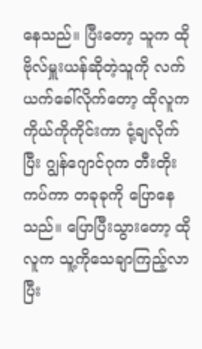နေ‌သည်။ ပြီးတော့ သူက ထိုဗိုလ်မှူးယန်ဆိုတဲ့သူကို လက်ယက်ခေါ်လိုက်တော့ ထိုလူက ကိုယ်ကိုကိုင်းကာ ငုံ့ချလိုက်ပြီး ဂျွန်ဂျောင်ဂုက ‌တီးတိုးကပ်ကာ တခုခုကို ပြောနေသည်။ ပြောပြီးသွားတော့ ထိုလူက သူ့ကိုသေချာကြည့်လာပြီး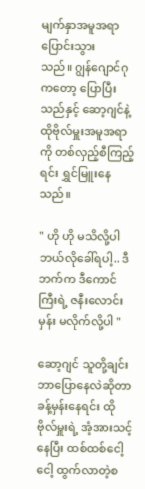မျက်နှာအမူအရာ ပြောင်းသွားသည်။ ‌ဂျွန်ဂျောင်ဂုကတော့ ပြောပြီးသည်နှင့် ဆော့ဂျင်နဲ့ ထိုဗိုလ်မှူးအမူအရာကို တစ်လှည့်စီကြည့်ရင်း ရွှင်မြူးနေသည်။

" ဟို ဟို မသိလို့ပါ ဘယ်လိုခေါ်ရပါ့.. ဒီဘက်က ဒီကောင်ကြီးရဲ့ ဇနီးလောင်းမှန်း မလိုက်လို့ပါ "

ဆော့ဂျင် သူတို့ချင်းဘာပြောနေလဲဆိုတာ ခန့်မှန်းနေရင်း ထိုဗိုလ်မှူးရဲ့ အံ့အားသင့်နေပြီး ထစ်ထစ်ငေါ့ငေါ့ ထွက်လာတဲ့စ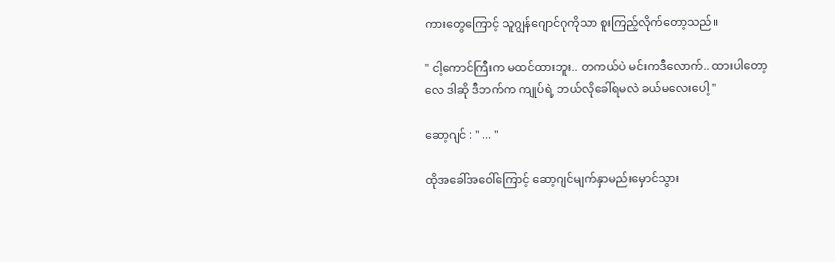ကားတွေကြောင့် သူဂျွန်ဂျောင်ဂုကိုသာ စူးကြည့်လိုက်တော့သည်။

" ငါ့ကောင်ကြီးက မထင်ထားဘူး.. တကယ်ပဲ မင်းကဒီလောက်.. ထားပါတော့လေ ဒါဆို ဒီဘက်က ကျုပ်ရဲ့ ဘယ်လိုခေါ်ရမလဲ ခယ်မလေးပေါ့ "

ဆော့ဂျင် : " ... "

ထိုအခေါ်အဝေါ်ကြောင့် ဆော့ဂျင်မျက်နှာမည်းမှောင်သွား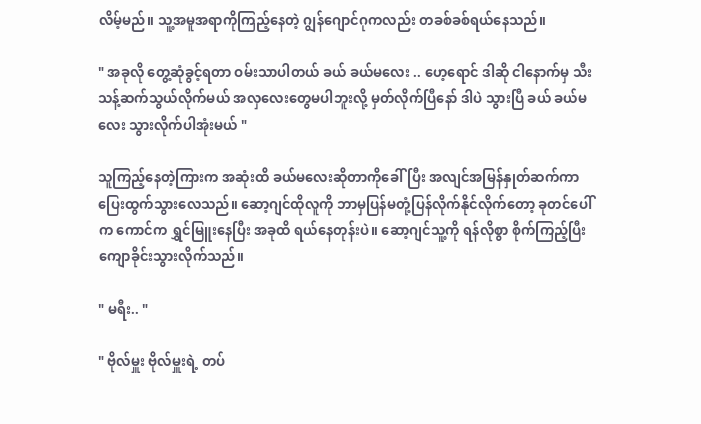လိမ့်မည်။ သူ့အမူအရာကိုကြည့်နေတဲ့ ဂျွန်ဂျောင်ဂုကလည်း တခစ်ခစ်ရယ်နေသည်။

" အခုလို တွေ့ဆုံခွင့်ရတာ ဝမ်းသာပါတယ် ခယ် ခယ်မလေး .. ဟေ့ရောင် ‌ဒါဆို ငါနောက်မှ သီးသန့်ဆက်သွယ်လိုက်မယ် အလှလေးတွေမပါဘူးလို့ မှတ်လိုက်ပြီနော် ဒါပဲ သွားပြီ ခယ် ခယ်မလေး သွားလိုက်ပါအုံးမယ် "

သူကြည့်နေတဲ့ကြားက အဆုံးထိ ခယ်မလေးဆိုတာကိုခေါ်ပြီး အလျင်အမြန်နှုတ်ဆက်ကာ ပြေးထွက်သွားလေသည်။ ဆော့ဂျင်ထိုလူကို ဘာမှပြန်မတုံ့ပြန်လိုက်နိုင်လိုက်တော့ ခုတင်ပေါ်က ကောင်က ရွှင်မြူးနေပြီး အခုထိ ရယ်နေတုန်းပဲ။ ဆော့ဂျင်သူ့ကို ‌ရန်လိုစွာ စိုက်ကြည့်ပြီး ကျောခိုင်းသွားလိုက်သည်။

" မရီး.. "

" ဗိုလ်မှူး ဗိုလ်မှူးရဲ့ တပ်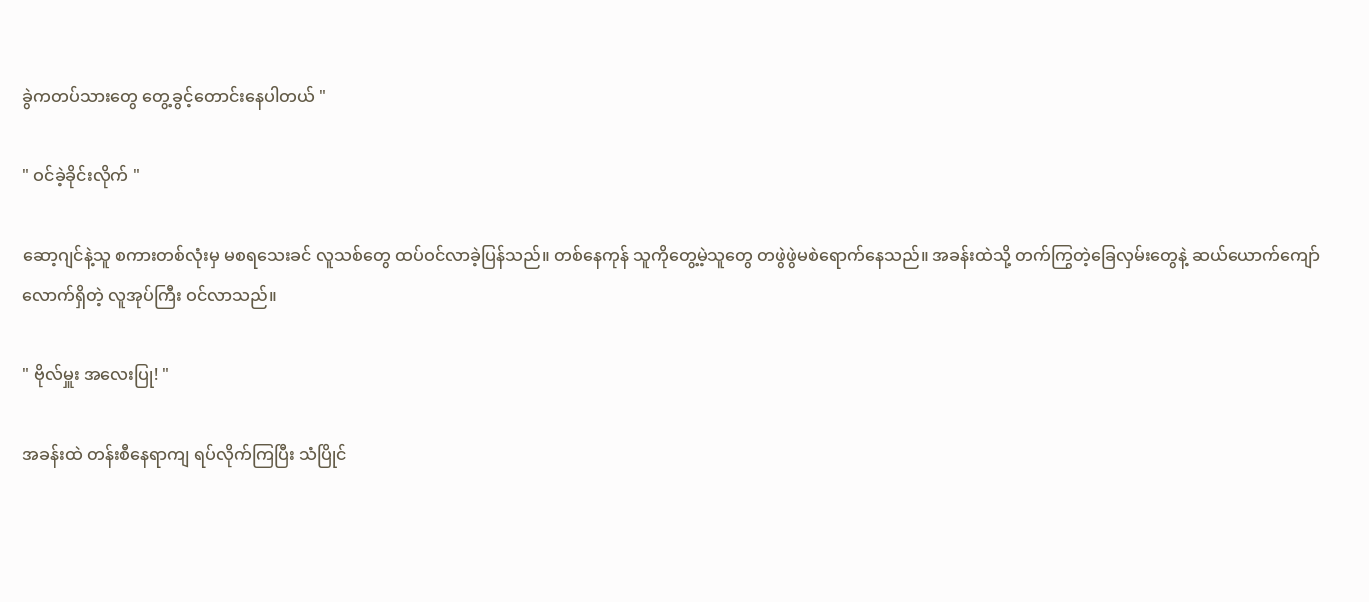ခွဲကတပ်သားတွေ တွေ့ခွင့်တောင်းနေပါတယ် "

" ဝင်ခဲ့ခိုင်းလိုက် "

ဆော့ဂျင်နဲ့သူ စကားတစ်လုံးမှ မစရသေးခင် လူသစ်တွေ ထပ်ဝင်လာခဲ့ပြန်သည်။ တစ်နေကုန် သူကိုတွေ့မဲ့သူတွေ တဖွဲဖွဲမစဲရောက်နေသည်။ အခန်းထဲသို့ တက်ကြွတဲ့ခြေလှမ်းတွေနဲ့ ဆယ်ယောက်ကျော်လောက်ရှိတဲ့ လူအုပ်ကြီး ဝင်လာသည်။

" ဗိုလ်မှူး အလေးပြု! "

အခန်းထဲ တန်းစီနေရာကျ ရပ်လိုက်ကြပြီး သံပြိုင်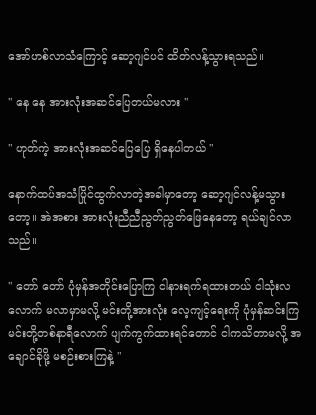အော်ဟစ်လာသံကြောင့် ဆော့ဂျင်ပင် ထိတ်လန့်သွားရသည်။

" နေ နေ အားလုံးအဆင်ပြေတယ်မလား "

" ဟုတ်ကဲ့ အားလုံးအဆင်ပြေပြေ ရှိနေပါတယ် "

နောက်ထပ်အသံပြိုင်ထွက်လာတဲ့အခါမှာတော့ ဆော့ဂျင်လန့်မသွားတော့။ အဲအစား အားလုံးညီညီညွတ်ညွတ်ဖြေနေတော့ ရယ်ချင်လာသည်။

" တော် တော် ပုံမှန်အတိုင်းပြောကြ ငါနားရက်ရထားတယ် ငါသုံးလလောက် မလာမှာမလို့ မင်းတို့အားလုံး လေ့ကျင့်ရေးကို ပုံမှန်ဆင်းကြ မင်းတို့တစ်နာရီလောက် ပျက်ကွက်ထားရင်တောင် ငါကသိတာမလို့ အချောင်ခိုဖို့ မစဉ်းစားကြနဲ့ "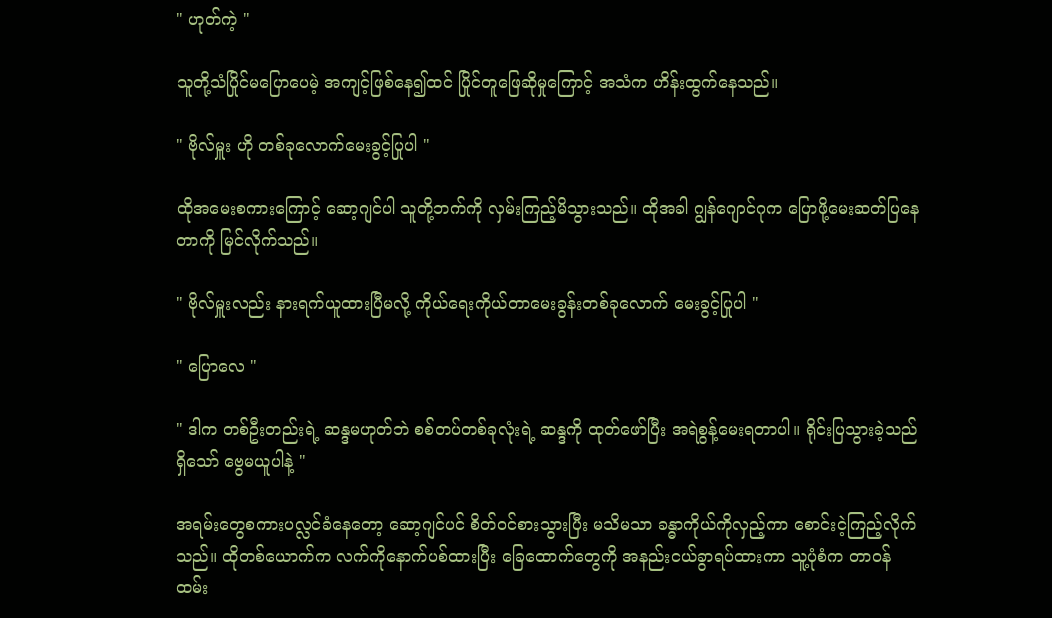" ဟုတ်ကဲ့ "

သူတို့သံပြိုင်မပြောပေမဲ့ အကျင့်ဖြစ်နေ၍ထင် ပြိုင်တူဖြေဆိုမှုကြောင့် အသံက ဟိန်းထွက်နေသည်။

" ဗိုလ်မှူး ဟို တစ်ခုလောက်မေးခွင့်ပြုပါ "

ထိုအမေးစကားကြောင့် ဆော့ဂျင်ပါ သူတို့ဘက်ကို လှမ်းကြည့်မိသွားသည်။ ထိုအခါ ဂျွန်ဂျောင်ဂုက ပြောဖို့မေးဆတ်ပြနေတာကို မြင်လိုက်သည်။

" ဗိုလ်မှူးလည်း နားရက်ယူထားပြီမလို့ ကိုယ်ရေးကိုယ်တာမေးခွန်းတစ်ခုလောက် မေးခွင့်ပြုပါ "

" ပြောလေ "

" ဒါက တစ်ဦးတည်းရဲ့ ဆန္ဒမဟုတ်ဘဲ စစ်တပ်တစ်ခုလုံးရဲ့ ဆန္ဒကို ထုတ်ဖော်ပြီး အရဲစွန့်မေးရတာပါ။ ရိုင်းပြသွားခဲ့သည်ရှိသော် ဗွေမယူပါနဲ့ "

အရမ်းတွေစကားပလ္လင်ခံနေတော့ ဆော့ဂျင်ပင် စိတ်ဝင်စားသွားပြီး မသိမသာ ခန္ဓာကိုယ်ကိုလှည့်ကာ စောင်းငဲ့ကြည့်လိုက်သည်။ ထိုတစ်ယောက်က လက်ကိုနောက်ပစ်ထားပြီး ခြေထောက်တွေကို အနည်းငယ်ခွာရပ်ထားကာ သူ့ပုံစံက တာဝန်ထမ်း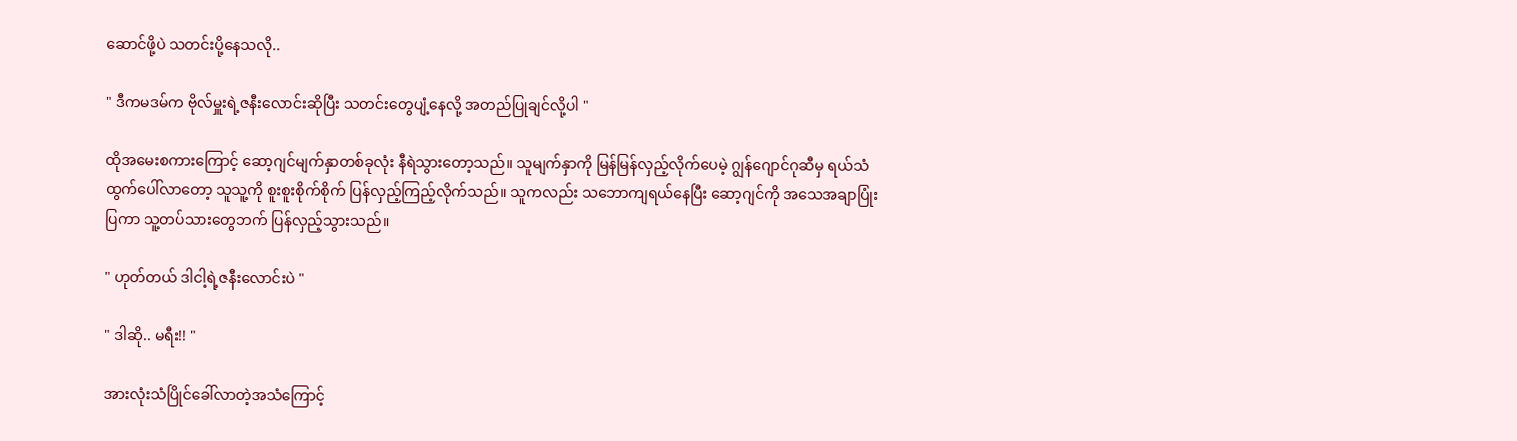ဆောင်ဖို့ပဲ သတင်းပို့နေသလို..

" ဒီကမဒမ်က ဗိုလ်မှူးရဲ့ဇနီးလောင်းဆိုပြီး သတင်းတွေပျံ့နေလို့ အတည်ပြုချင်လို့ပါ "

ထိုအမေးစကားကြောင့် ဆော့ဂျင်မျက်နှာတစ်ခုလုံး နီရဲသွားတော့သည်။ သူမျက်နှာကို မြန်မြန်လှည့်လိုက်ပေမဲ့ ဂျွန်ဂျောင်ဂုဆီမှ ရယ်သံထွက်ပေါ်လာတော့ သူသူ့ကို စူးစူးစိုက်စိုက် ပြန်လှည့်ကြည့်လိုက်သည်။ သူကလည်း သဘောကျရယ်နေပြီး ဆော့ဂျင်ကို အသေအချာပြုံးပြကာ သူ့တပ်သားတွေဘက် ပြန်လှည့်သွားသည်။

" ဟုတ်တယ် ဒါငါ့ရဲ့ဇနီးလောင်းပဲ "

" ဒါဆို.. မရီး!! "

အားလုံးသံပြိုင်ခေါ်လာတဲ့အသံကြောင့်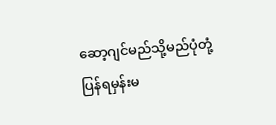ဆော့ဂျင်မည်သို့မည်ပုံတုံ့ပြန်ရမှန်းမ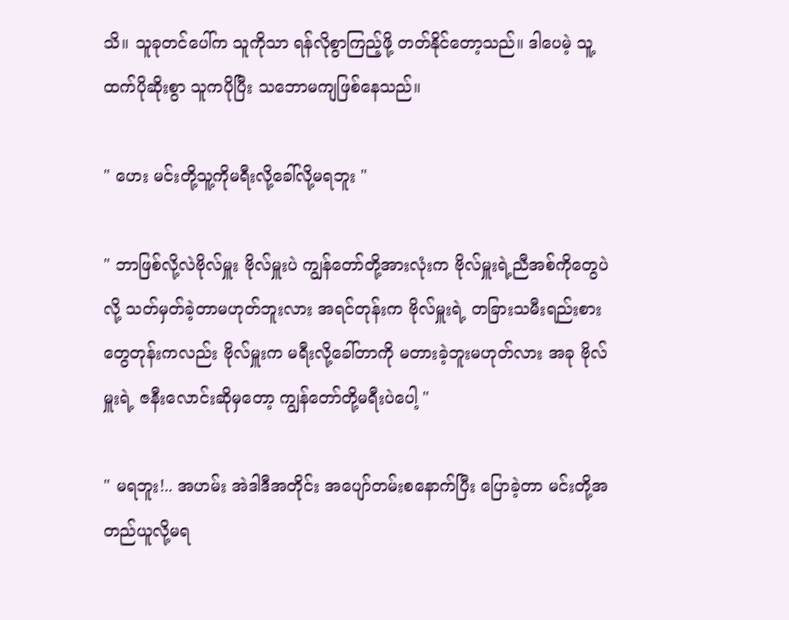သိ။ သူခုတင်ပေါ်က သူကိုသာ ရန်လိုစွာကြည့်ဖို့ တတ်နိုင်တော့သည်။ ဒါပေမဲ့ သူ့ထက်ပိုဆိုးစွာ သူကပိုပြီး သဘောမကျဖြစ်နေသည်။

" ဟေး မင်းတို့သူ့ကိုမရီးလို့ခေါ်လို့မရဘူး "

" ဘာဖြစ်လို့လဲဗိုလ်မှူး ဗိုလ်မှူးပဲ ကျွန်တော်တို့အားလုံးက ဗိုလ်မှူးရဲ့ညီအစ်ကိုတွေပဲလို့ သတ်မှတ်ခဲ့တာမဟုတ်ဘူးလား အရင်တုန်းက ဗိုလ်မှူးရဲ့ တခြားသမီးရည်းစားတွေတုန်းကလည်း ဗိုလ်မှူးက မရီးလို့ခေါ်တာကို မတားခဲ့ဘူးမဟုတ်လား အခု ဗိုလ်မှူးရဲ့ ဇနီးလောင်းဆိုမှတော့ ကျွန်တော်တို့မရီးပဲပေါ့ "

" မရဘူး!.. အဟမ်း အဲဒါဒီအတိုင်း အပျော်တမ်းစနောက်ပြီး ပြောခဲ့တာ မင်းတို့အတည်ယူလို့မရ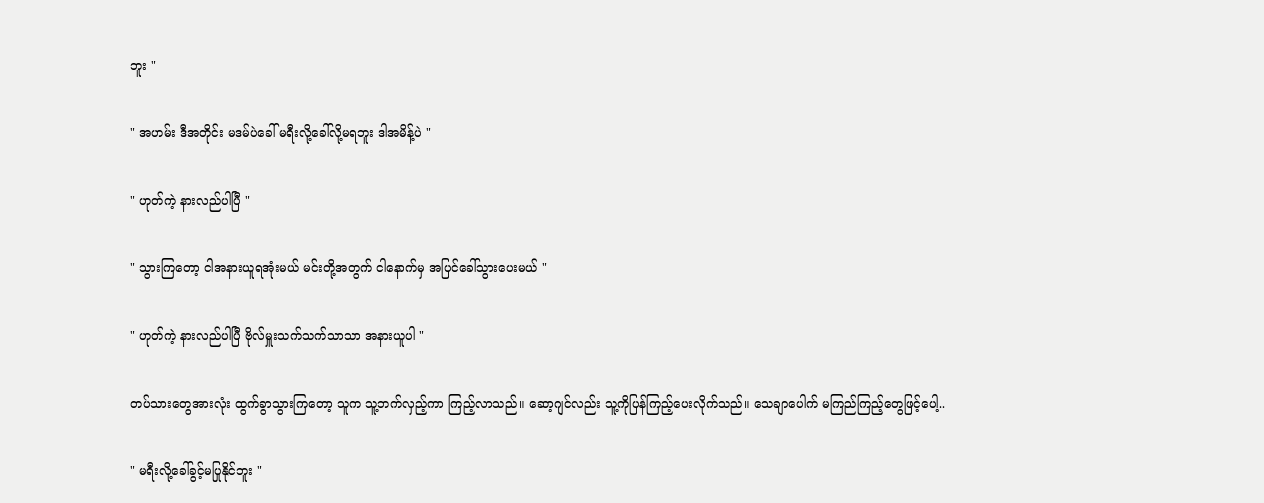ဘူး "

" အဟမ်း ဒီအတိုင်း မဒမ်ပဲခေါ် မရီးလို့ခေါ်လို့မရဘူး ဒါအမိန့်ပဲ "

" ဟုတ်ကဲ့ နားလည်ပါပြီ "

" သွားကြတော့ ငါအနားယူရအုံးမယ် မင်းတို့အတွက် ငါနောက်မှ အပြင်ခေါ်သွားပေးမယ် "

" ဟုတ်ကဲ့ နားလည်ပါပြီ ဗိုလ်မှူးသက်သက်သာသာ အနားယူပါ "

တပ်သားတွေအားလုံး ထွက်ခွာသွားကြတော့ သူက သူ့ဘက်လှည့်ကာ ကြည့်လာ‌သည်။ ဆော့ဂျင်လည်း သူ့ကိုပြန်ကြည့်ပေးလိုက်သည်။ သေချာပေါက် မကြည်ကြည့်တွေဖြင့်ပေါ့..

" မရီးလို့ခေါ်ခွင့်မပြုနိုင်ဘူး "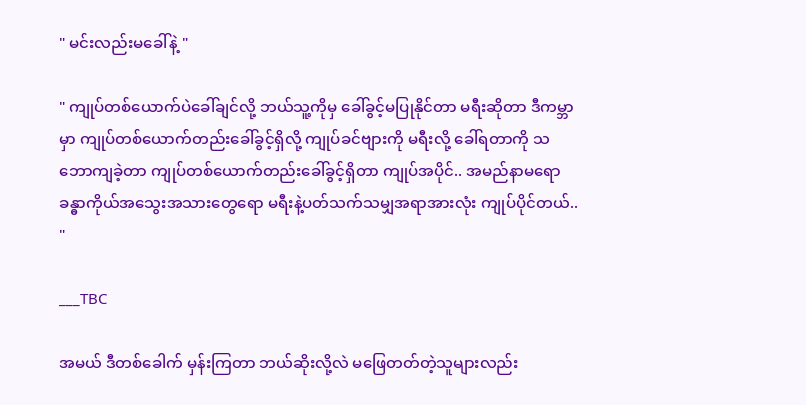" မင်းလည်းမခေါ်နဲ့ "

" ကျုပ်တစ်ယောက်ပဲခေါ်ချင်လို့ ဘယ်သူ့ကိုမှ ခေါ်ခွင့်မပြုနိုင်တာ မရီးဆိုတာ ဒီကမ္ဘာမှာ ကျုပ်တစ်ယောက်တည်းခေါ်ခွင့်ရှိလို့ ကျုပ်ခင်ဗျားကို မရီးလို့ ခေါ်ရတာကို သဘောကျခဲ့တာ ကျုပ်တစ်ယောက်တည်းခေါ်ခွင့်ရှိတာ ကျုပ်အပိုင်.. အမည်နာမရော ခန္ဓာကိုယ်အသွေးအသားတွေရော မရီးနဲ့ပတ်သက်သမျှအရာအားလုံး ကျုပ်ပိုင်တယ်.. "

___TBC

အမယ် ဒီတစ်ခေါက် မှန်းကြတာ ဘယ်ဆိုးလို့လဲ မဖြေတတ်တဲ့သူများလည်း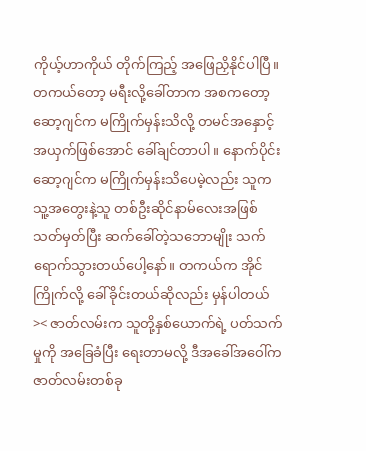ကိုယ့်ဟာကိုယ် တိုက်ကြည့် အဖြေညှိနိုင်ပါပြီ။ တကယ်တော့ မရီးလို့ခေါ်တာက အစကတော့ ဆော့ဂျင်က မကြိုက်မှန်းသိလို့ တမင်အနှောင့်အယှက်ဖြစ်အောင် ခေါ်ချင်တာပါ။ နောက်ပိုင်း ဆော့ဂျင်က မကြိုက်မှန်းသိပေမဲ့လည်း သူက သူ့အတွေးနဲ့သူ တစ်ဦးဆိုင်နာမ်လေးအဖြစ် သတ်မှတ်ပြီး ဆက်ခေါ်တဲ့သ‌ဘောမျိုး သက်ရောက်သွားတယ်ပေါ့နော်။ တကယ်က အိုင်ကြိုက်လို့ ခေါ်ခိုင်းတယ်ဆိုလည်း မှန်ပါတယ် >< ဇာတ်လမ်းက သူတို့နှစ်ယောက်ရဲ့ ပတ်သက်မှုကို အခြေခံပြီး ရေးတာမလို့ ဒီအခေါ်အဝေါ်က ဇာတ်လမ်းတစ်ခု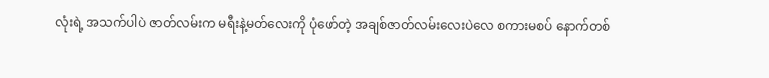လုံးရဲ့ အသက်ပါပဲ ဇာတ်လမ်းက မရီးနဲ့မတ်လေးကို ပုံဖော်တဲ့ အချစ်ဇာတ်လမ်း‌လေးပဲလေ စကားမစပ် နောက်တစ်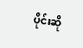ပိုင်းဆို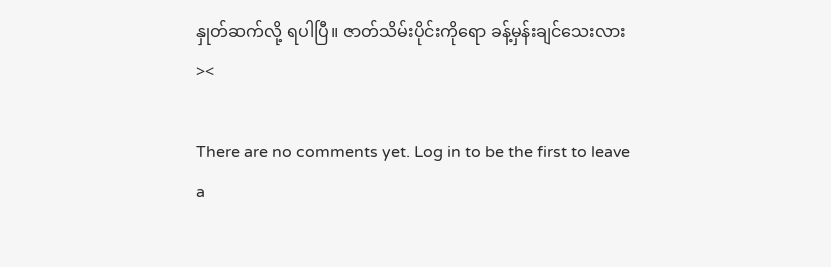နှုတ်ဆက်လို့ ရပါပြီ။ ဇာတ်သိမ်းပိုင်းကိုရော ခန့်မှန်းချင်သေးလား ><

There are no comments yet. Log in to be the first to leave a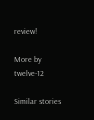review!

More by twelve-12

Similar stories